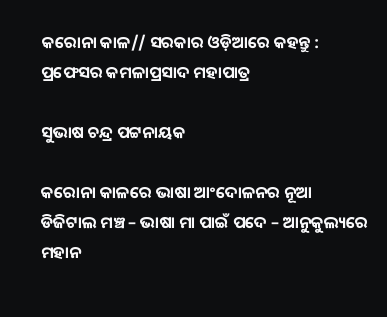କରୋନା କାଳ// ସରକାର ଓଡ଼ିଆରେ କହନ୍ତୁ : ପ୍ରଫେସର କମଳାପ୍ରସାଦ ମହାପାତ୍ର

ସୁଭାଷ ଚନ୍ଦ୍ର ପଟ୍ଟନାୟକ

କରୋନା କାଳରେ ଭାଷା ଆଂଦୋଳନର ନୂଆ ଡିଜିଟାଲ ମଞ୍ଚ – ଭାଷା ମା ପାଇଁ ପଦେ – ଆନୁକୁଲ୍ୟରେ ମହାନ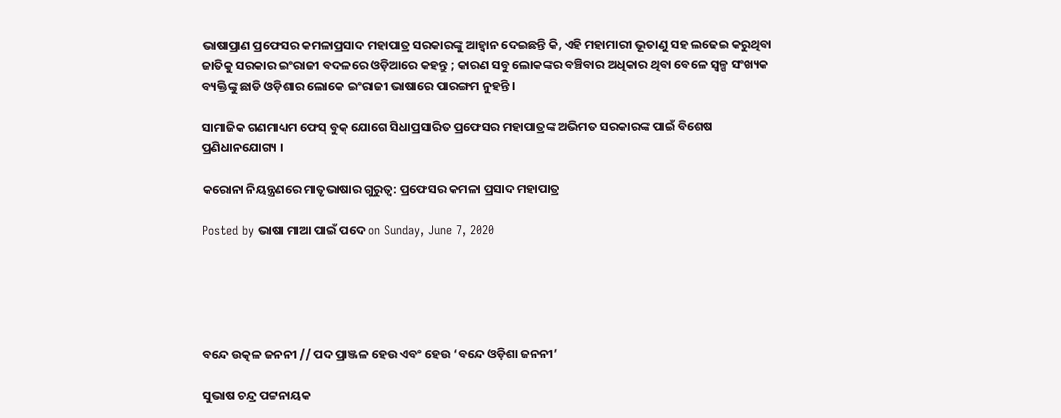ଭାଷାପ୍ରାଣ ପ୍ରଫେସର କମଳାପ୍ରସାଦ ମହାପାତ୍ର ସରକାରଙ୍କୁ ଆହ୍ଵାନ ଦେଇଛନ୍ତି କି, ଏହି ମହାମାରୀ ଭୂତାଣୁ ସହ ଲଢେଇ କରୁଥିବା ଜାତିକୁ ସରକାର ଇଂରାଜୀ ବଦଳରେ ଓଡ଼ିଆରେ କହନ୍ତୁ ; କାରଣ ସବୁ ଲୋକଙ୍କର ବଞ୍ଚିବାର ଅଧିକାର ଥିବା ବେଳେ ସ୍ୱଳ୍ପ ସଂଖ୍ୟକ ବ୍ୟକ୍ତିଙ୍କୁ ଛାଡି ଓଡ଼ିଶାର ଲୋକେ ଇଂରାଜୀ ଭାଷାରେ ପାରଙ୍ଗମ ନୁହନ୍ତି ।

ସାମାଜିକ ଗଣମାଧ୍ୟମ ଫେସ୍ ବୁକ୍ ଯୋଗେ ସିଧାପ୍ରସାରିତ ପ୍ରଫେସର ମହାପାତ୍ରଙ୍କ ଅଭିମତ ସରକାରଙ୍କ ପାଇଁ ବିଶେଷ ପ୍ରଣିଧାନଯୋଗ୍ୟ ।

କରୋନା ନିୟନ୍ତ୍ରଣରେ ମାତୃଭାଷାର ଗୁରୁତ୍ୱ: ପ୍ରଫେସର କମଳା ପ୍ରସାଦ ମହାପାତ୍ର

Posted by ଭାଷା ମାଆ ପାଇଁ ପଦେ on Sunday, June 7, 2020





ବନ୍ଦେ ଉତ୍କଳ ଜନନୀ // ପଦ ପ୍ରାଞ୍ଜଳ ହେଉ ଏବଂ ହେଉ ‘ବନ୍ଦେ ଓଡ଼ିଶା ଜନନୀ’

ସୁଭାଷ ଚନ୍ଦ୍ର ପଟ୍ଟନାୟକ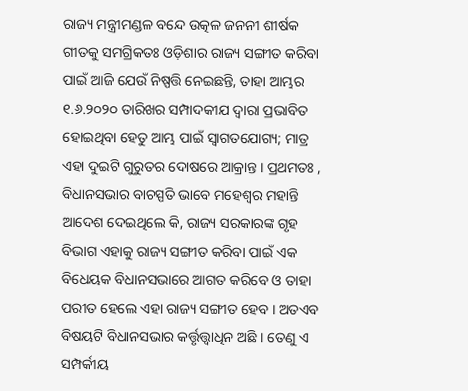ରାଜ୍ୟ ମନ୍ତ୍ରୀମଣ୍ଡଳ ବନ୍ଦେ ଉତ୍କଳ ଜନନୀ ଶୀର୍ଷକ ଗୀତକୁ ସମଗ୍ରିକତଃ ଓଡ଼ିଶାର ରାଜ୍ୟ ସଙ୍ଗୀତ କରିବା ପାଇଁ ଆଜି ଯେଉଁ ନିଷ୍ପତ୍ତି ନେଇଛନ୍ତି, ତାହା ଆମ୍ଭର ୧.୬.୨୦୨୦ ତାରିଖର ସମ୍ପାଦକୀଯ ଦ୍ଵାରା ପ୍ରଭାବିତ ହୋଇଥିବା ହେତୁ ଆମ୍ଭ ପାଇଁ ସ୍ଵାଗତଯୋଗ୍ୟ; ମାତ୍ର ଏହା ଦୁଇଟି ଗୁରୁତର ଦୋଷରେ ଆକ୍ରାନ୍ତ । ପ୍ରଥମତଃ , ବିଧାନସଭାର ବାଚସ୍ପତି ଭାବେ ମହେଶ୍ଵର ମହାନ୍ତି ଆଦେଶ ଦେଇଥିଲେ କି, ରାଜ୍ୟ ସରକାରଙ୍କ ଗୃହ ବିଭାଗ ଏହାକୁ ରାଜ୍ୟ ସଙ୍ଗୀତ କରିବା ପାଇଁ ଏକ ବିଧେୟକ ବିଧାନସଭାରେ ଆଗତ କରିବେ ଓ ତାହା ପରୀତ ହେଲେ ଏହା ରାଜ୍ୟ ସଙ୍ଗୀତ ହେବ । ଅତଏବ ବିଷୟଟି ବିଧାନସଭାର କର୍ତ୍ତୃତ୍ତ୍ଵାଧିନ ଅଛି । ତେଣୁ ଏ ସମ୍ପର୍କୀୟ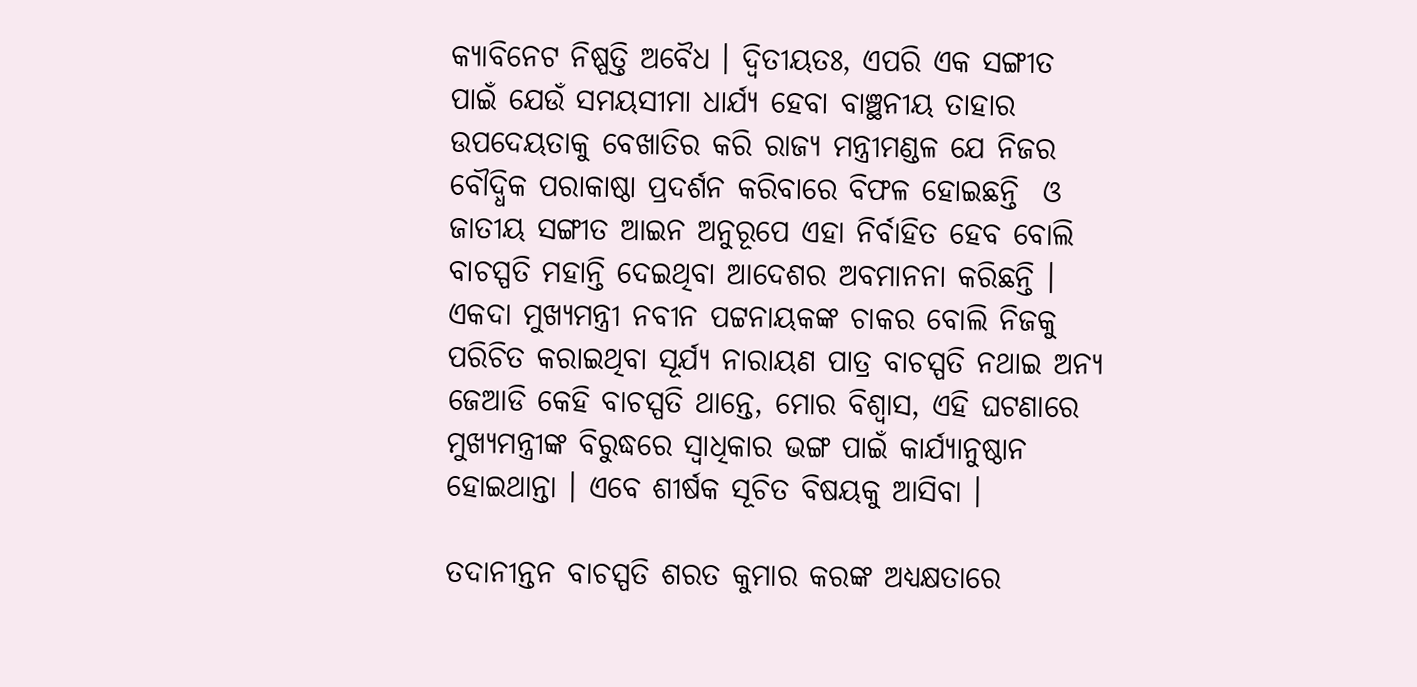କ୍ୟାବିନେଟ ନିଷ୍ପତ୍ତି ଅବୈଧ । ଦ୍ଵିତୀୟତଃ, ଏପରି ଏକ ସଙ୍ଗୀତ ପାଇଁ ଯେଉଁ ସମୟସୀମା ଧାର୍ଯ୍ୟ ହେବା ବାଞ୍ଛନୀୟ ତାହାର ଉପଦେୟତାକୁ ବେଖାତିର କରି ରାଜ୍ୟ ମନ୍ତ୍ରୀମଣ୍ଡଳ ଯେ ନିଜର ବୌଦ୍ଧିକ ପରାକାଷ୍ଠା ପ୍ରଦର୍ଶନ କରିବାରେ ବିଫଳ ହୋଇଛନ୍ତି  ଓ ଜାତୀୟ ସଙ୍ଗୀତ ଆଇନ ଅନୁରୂପେ ଏହା ନିର୍ବାହିତ ହେବ ବୋଲି ବାଚସ୍ପତି ମହାନ୍ତି ଦେଇଥିବା ଆଦେଶର ଅବମାନନା କରିଛନ୍ତି । ଏକଦା ମୁଖ୍ୟମନ୍ତ୍ରୀ ନବୀନ ପଟ୍ଟନାୟକଙ୍କ ଚାକର ବୋଲି ନିଜକୁ ପରିଚିତ କରାଇଥିବା ସୂର୍ଯ୍ୟ ନାରାୟଣ ପାତ୍ର ବାଚସ୍ପତି ନଥାଇ ଅନ୍ୟ ଜେଆଡି କେହି ବାଚସ୍ପତି ଥାନ୍ତେ, ମୋର ବିଶ୍ଵାସ, ଏହି ଘଟଣାରେ ମୁଖ୍ୟମନ୍ତ୍ରୀଙ୍କ ବିରୁଦ୍ଧରେ ସ୍ଵାଧିକାର ଭଙ୍ଗ ପାଇଁ କାର୍ଯ୍ୟାନୁଷ୍ଠାନ ହୋଇଥାନ୍ତା । ଏବେ ଶୀର୍ଷକ ସୂଚିତ ବିଷୟକୁ ଆସିବା ।

ତଦାନୀନ୍ତନ ବାଚସ୍ପତି ଶରତ କୁମାର କରଙ୍କ ଅଧ୍ୟକ୍ଷତାରେ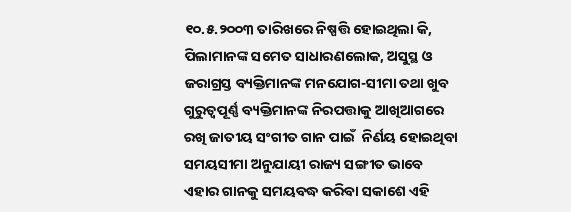୧୦.୫.୨୦୦୩ ତାରିଖରେ ନିଷ୍ପତ୍ତି ହୋଇଥିଲା କି,  ପିଲାମାନଙ୍କ ସମେତ ସାଧାରଣଲୋକ, ଅସୁସ୍ଥ ଓ ଜରାଗ୍ରସ୍ତ ବ୍ୟକ୍ତିମାନଙ୍କ ମନଯୋଗ-ସୀମା ତଥା ଖୁବ ଗୁରୁତ୍ୱପୂର୍ଣ୍ଣ ବ୍ୟକ୍ତିମାନଙ୍କ ନିରପତ୍ତାକୁ ଆଖିଆଗରେ ରଖି ଜାତୀୟ ସଂଗୀତ ଗାନ ପାଇଁ  ନିର୍ଣୟ ହୋଇଥିବା ସମୟସୀମା ଅନୁଯାୟୀ ରାଜ୍ୟ ସଙ୍ଗୀତ ଭାବେ ଏହାର ଗାନକୁ ସମୟବଦ୍ଧ କରିବା ସକାଶେ ଏହି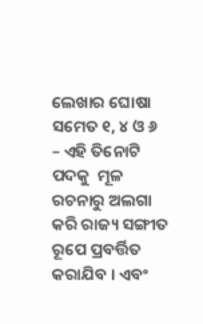ଲେଖାର ଘୋଷା ସମେତ ୧, ୪ ଓ ୬ – ଏହି ତିନୋଟି ପଦକୁ  ମୂଳ ରଚନାରୁ ଅଲଗା କରି ରାଜ୍ୟ ସଙ୍ଗୀତ ରୂପେ ପ୍ରବର୍ତ୍ତିତ କରାଯିବ । ଏବଂ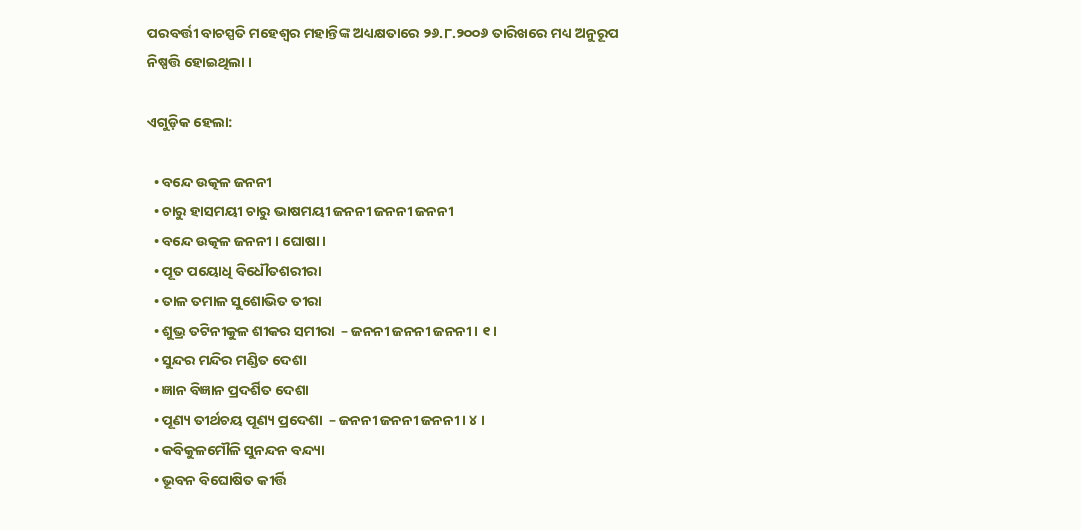ପରବର୍ତ୍ତୀ ବାଚସ୍ପତି ମହେଶ୍ଵର ମହାନ୍ତିଙ୍କ ଅଧ୍ୟକ୍ଷତାରେ ୨୬.୮.୨୦୦୬ ତାରିଖରେ ମଧ୍ୟ ଅନୁରୂପ ନିଷ୍ପତ୍ତି ହୋଇଥିଲା ।

ଏଗୁଡ଼ିକ ହେଲା:

  • ବନ୍ଦେ ଉତ୍କଳ ଜନନୀ
  • ଚାରୁ ହାସମୟୀ ଚାରୁ ଭାଷମୟୀ ଜନନୀ ଜନନୀ ଜନନୀ
  • ବନ୍ଦେ ଉତ୍କଳ ଜନନୀ । ଘୋଷା ।
  • ପୂତ ପୟୋଧି ବିଧୌତଶରୀରା
  • ତାଳ ତମାଳ ସୁଶୋଭିତ ତୀରା
  • ଶୁଭ୍ର ତଟିନୀକୁଳ ଶୀକର ସମୀରା  – ଜନନୀ ଜନନୀ ଜନନୀ । ୧ ।
  • ସୁନ୍ଦର ମନ୍ଦିର ମଣ୍ଡିତ ଦେଶା
  • ଜ୍ଞାନ ବିଜ୍ଞାନ ପ୍ରଦର୍ଶିତ ଦେଶା
  • ପୂଣ୍ୟ ତୀର୍ଥଚୟ ପୂଣ୍ୟ ପ୍ରଦେଶା  – ଜନନୀ ଜନନୀ ଜନନୀ । ୪ ।
  • କବିକୁଳମୌଳି ସୁନନ୍ଦନ ବନ୍ଦ୍ୟା
  • ଭୂବନ ବିଘୋଷିତ କୀର୍ତ୍ତି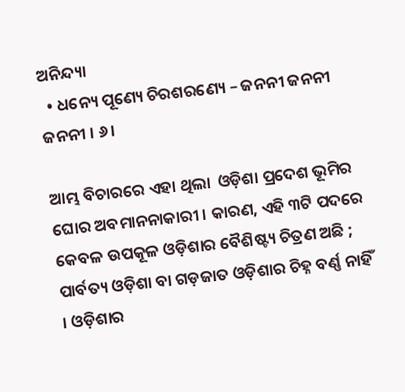ଅନିନ୍ଦ୍ୟା
  • ଧନ୍ୟେ ପୂଣ୍ୟେ ଚିରଶରଣ୍ୟେ – ଜନନୀ ଜନନୀ ଜନନୀ । ୬।

ଆମ୍ଭ ବିଚାରରେ ଏହା ଥିଲା  ଓଡ଼ିଶା ପ୍ରଦେଶ ଭୂମିର ଘୋର ଅବମାନନାକାରୀ । କାରଣ, ଏହି ୩ଟି ପଦରେ  କେବଳ ଉପକୂଳ ଓଡ଼ିଶାର ବୈଶିଷ୍ଟ୍ୟ ଚିତ୍ରଣ ଅଛି ; ପାର୍ବତ୍ୟ ଓଡ଼ିଶା ବା ଗଡ଼ଜାତ ଓଡ଼ିଶାର ଚିହ୍ନ ବର୍ଣ୍ଣ ନାହିଁ । ଓଡ଼ିଶାର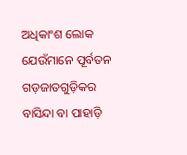ଅଧିକାଂଶ ଲୋକ ଯେଉଁମାନେ ପୂର୍ବତନ ଗଡ଼ଜାତଗୁଡ଼ିକର ବାସିନ୍ଦା ବା ପାହାଡ଼ି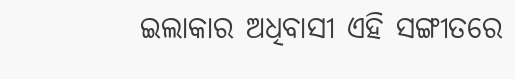ଇଲାକାର ଅଧିବାସୀ ଏହି ସଙ୍ଗୀତରେ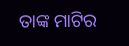ତାଙ୍କ ମାଟିର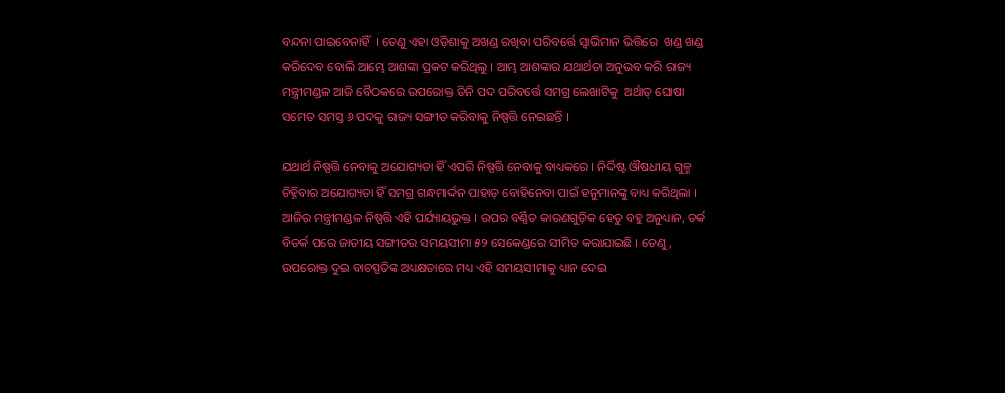ବନ୍ଦନା ପାଇବେନାହିଁ  । ତେଣୁ ଏହା ଓଡ଼ିଶାକୁ ଅଖଣ୍ଡ ରଖିବା ପରିବର୍ତ୍ତେ ସ୍ଵାଭିମାନ ଭିତ୍ତିରେ  ଖଣ୍ଡ ଖଣ୍ଡ କରିଦେବ ବୋଲି ଆମ୍ଭେ ଆଶଙ୍କା ପ୍ରକଟ କରିଥିଲୁ । ଆମ୍ଭ ଆଶଙ୍କାର ଯଥାର୍ଥତା ଅନୁଭବ କରି ରାଜ୍ୟ ମନ୍ତ୍ରୀମଣ୍ଡଳ ଆଜି ବୈଠକରେ ଉପରୋକ୍ତ ତିନି ପଦ ପରିବର୍ତ୍ତେ ସମଗ୍ର ଲେଖାଟିକୁ  ଅର୍ଥାତ୍ ଘୋଷା ସମେତ ସମସ୍ତ ୬ ପଦକୁ ରାଜ୍ୟ ସଙ୍ଗୀତ କରିବାକୁ ନିଷ୍ପତ୍ତି ନେଇଛନ୍ତି ।

ଯଥାର୍ଥ ନିଷ୍ପତ୍ତି ନେବାକୁ ଅଯୋଗ୍ୟତା ହିଁ ଏପରି ନିଷ୍ପତ୍ତି ନେବାକୁ ବାଧ୍ୟକରେ । ନିର୍ଦ୍ଦିଷ୍ଟ ଔଷଧୀୟ ଗୁଳ୍ମ ଚିହ୍ନିବାର ଅଯୋଗ୍ୟତା ହିଁ ସମଗ୍ର ଗନ୍ଧମାର୍ଦ୍ଦନ ପାହାଡ଼ ବୋହିନେବା ପାଇଁ ହନୁମାନଙ୍କୁ ବାଧ୍ୟ କରିଥିଲା । ଆଜିର ମନ୍ତ୍ରୀମଣ୍ଡଳ ନିଷ୍ପତ୍ତି ଏହି ପର୍ଯ୍ୟାୟଭୁକ୍ତ । ଉପର ବର୍ଣ୍ଣିତ କାରଣଗୁଡ଼ିକ ହେତୁ ବହୁ ଅନୁଧ୍ୟାନ, ତର୍କ ବିତର୍କ ପରେ ଜାତୀୟ ସଙ୍ଗୀତର ସମୟସୀମା ୫୨ ସେକେଣ୍ଡରେ ସୀମିତ କରାଯାଇଛି । ତେଣୁ, ଉପରୋକ୍ତ ଦୁଇ ବାଚସ୍ପତିଙ୍କ ଅଧ୍ୟକ୍ଷତାରେ ମଧ୍ୟ ଏହି ସମୟସୀମାକୁ ଧ୍ୟାନ ଦେଇ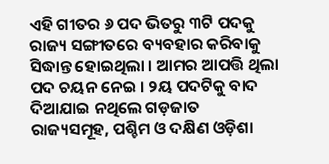ଏହି ଗୀତର ୬ ପଦ ଭିତରୁ ୩ଟି ପଦକୁ ରାଜ୍ୟ ସଙ୍ଗୀତରେ ବ୍ୟବହାର କରିବାକୁ ସିଦ୍ଧାନ୍ତ ହୋଇଥିଲା । ଆମର ଆପତ୍ତି ଥିଲା ପଦ ଚୟନ ନେଇ । ୨ୟ ପଦଟିକୁ ବାଦ ଦିଆଯାଇ ନଥିଲେ ଗଡ଼ଜାତ ରାଜ୍ୟସମୂହ, ପଶ୍ଚିମ ଓ ଦକ୍ଷିଣ ଓଡ଼ିଶା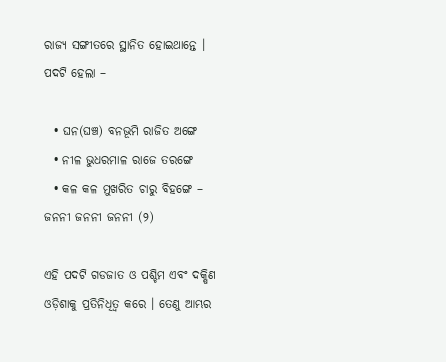ରାଜ୍ୟ ସଙ୍ଗୀତରେ ସ୍ଥାନିତ ହୋଇଥାନ୍ତେ । ପଦଟି ହେଲା –

  • ଘନ(ଘଞ୍ଚ) ବନଭୂମି ରାଜିତ ଅଙ୍ଗେ
  • ନୀଳ ଭୁଧରମାଳ ରାଜେ ତରଙ୍ଗେ
  • କଳ କଳ ମୁଖରିତ ଚାରୁ ବିହଙ୍ଗେ – ଜନନୀ ଜନନୀ ଜନନୀ (୨)

ଏହି ପଦଟି ଗଡଜାତ ଓ ପଶ୍ଚିମ ଏବଂ ଦକ୍ଷିଣ ଓଡ଼ିଶାକୁ ପ୍ରତିନିଧିତ୍ଵ କରେ । ତେଣୁ ଆମ୍ଭର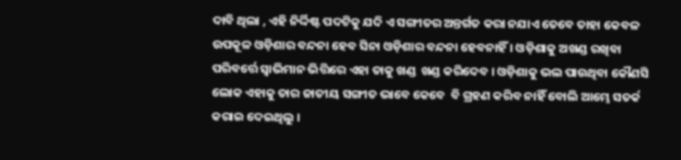ଦାବି ଥିଲା , ଏହି ନିର୍ଦ୍ଦିଷ୍ଟ ପଦଟିକୁ ଯଦି ଏ ସଙ୍ଗୀତର ଅନ୍ତର୍ଗତ କରା ନଯାଏ ତେବେ ତାହା କେବଳ ଉପକୂଳ ଓଡ଼ିଶାର ବନ୍ଦନା ହେବ ସିନା ଓଡ଼ିଶାର ବନ୍ଦନା ହେବନାହିଁ । ଓଡ଼ିଶାକୁ ଅଖଣ୍ଡ ରଖିବା ପରିବର୍ତ୍ତେ ସ୍ଵାଭିମାନ ଭିତ୍ତିରେ ଏହା ତାକୁ ଖଣ୍ଡ  ଖଣ୍ଡ କରିଦେବ । ଓଡ଼ିଶାକୁ ଭଲ ପାଉଥିବା କୌଣସି ଲୋକ ଏହାକୁ ତାର ଜାତୀୟ ସଙ୍ଗୀତ ଭାବେ କେବେ  ବି ଗ୍ରହଣ କରିବ ନାହିଁ ବୋଲି ଆମ୍ଭେ ସତର୍କ କରାଇ ଦେଇଥିଲୁ ।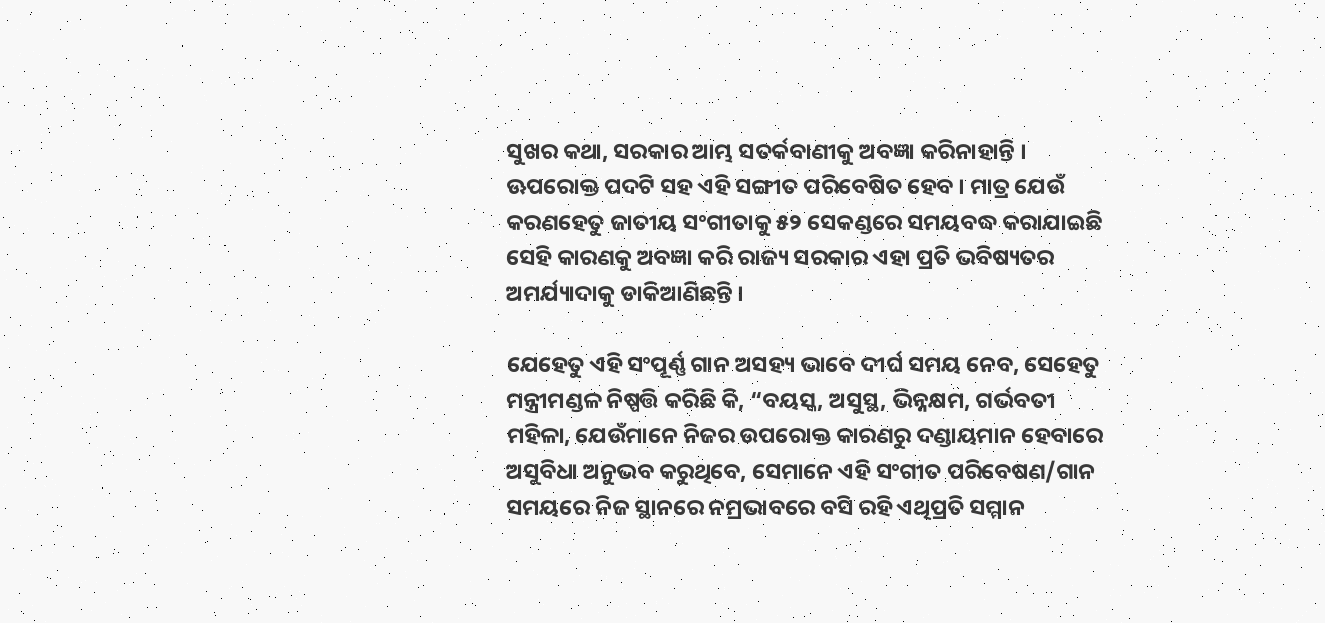ସୁଖର କଥା, ସରକାର ଆମ୍ଭ ସତର୍କବାଣୀକୁ ଅବଜ୍ଞା କରିନାହାନ୍ତି । ଊପରୋକ୍ତ ପଦଟି ସହ ଏହି ସଙ୍ଗୀତ ପରିବେଷିତ ହେବ । ମାତ୍ର ଯେଉଁ କରଣହେତୁ ଜାତୀୟ ସଂଗୀତାକୁ ୫୨ ସେକଣ୍ଡରେ ସମୟବଦ୍ଧ କରାଯାଇଛି ସେହି କାରଣକୁ ଅବଜ୍ଞା କରି ରାଜ୍ୟ ସରକାର ଏହା ପ୍ରତି ଭବିଷ୍ୟତର ଅମର୍ଯ୍ୟାଦାକୁ ଡାକିଆଣିଛନ୍ତି ।

ଯେହେତୁ ଏହି ସଂପୂର୍ଣ୍ଣ ଗାନ ଅସହ୍ୟ ଭାବେ ଦୀର୍ଘ ସମୟ ନେବ, ସେହେତୁ ମନ୍ତ୍ରୀମଣ୍ଡଳ ନିଷ୍ପତ୍ତି କରିଛି କି, “ବୟସ୍କ, ଅସୁସ୍ଥ, ଭିନ୍ନକ୍ଷମ, ଗର୍ଭବତୀ ମହିଳା, ଯେଉଁମାନେ ନିଜର ଉପରୋକ୍ତ କାରଣରୁ ଦଣ୍ଡାୟମାନ ହେବାରେ ଅସୁବିଧା ଅନୁଭବ କରୁଥିବେ, ସେମାନେ ଏହି ସଂଗୀତ ପରିବେଷଣ/ଗାନ ସମୟରେ ନିଜ ସ୍ଥାନରେ ନମ୍ରଭାବରେ ବସି ରହି ଏଥିପ୍ରତି ସମ୍ମାନ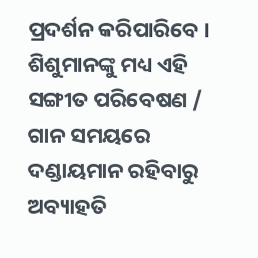ପ୍ରଦର୍ଶନ କରିପାରିବେ । ଶିଶୁମାନଙ୍କୁ ମଧ୍ୟ ଏହି ସଙ୍ଗୀତ ପରିବେଷଣ / ଗାନ ସମୟରେ ଦଣ୍ଡାୟମାନ ରହିବାରୁ ଅବ୍ୟାହତି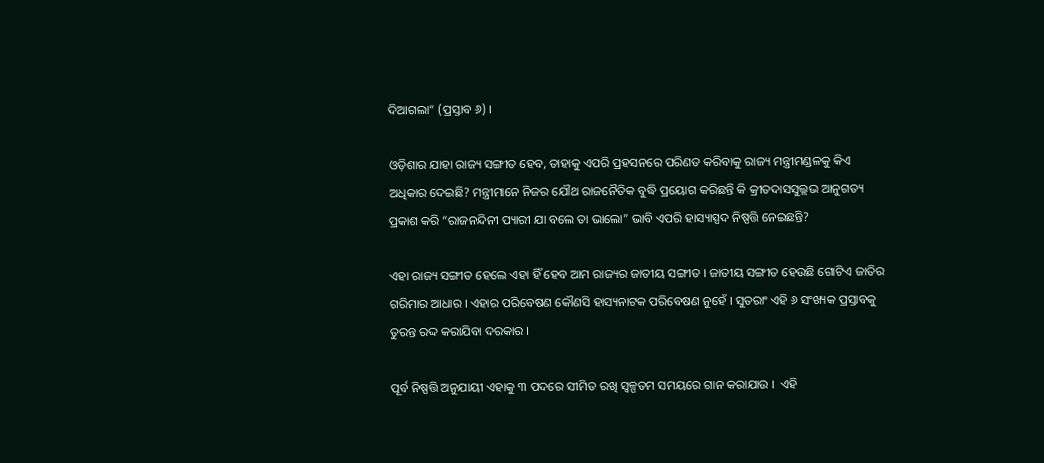ଦିଆଗଲା“ (ପ୍ରସ୍ତାବ ୬) ।

ଓଡ଼ିଶାର ଯାହା ରାଜ୍ୟ ସଙ୍ଗୀତ ହେବ, ତାହାକୁ ଏପରି ପ୍ରହସନରେ ପରିଣତ କରିବାକୁ ରାଜ୍ୟ ମନ୍ତ୍ରୀମଣ୍ଡଳକୁ କିଏ ଅଧିକାର ଦେଇଛି? ମନ୍ତ୍ରୀମାନେ ନିଜର ଯୌଥ ରାଜନୈତିକ ବୁଦ୍ଧି ପ୍ରୟୋଗ କରିଛନ୍ତି କି କ୍ରୀତଦାସସୁଲ୍ଲଭ ଆନୁଗତ୍ୟ ପ୍ରକାଶ କରି “ରାଜନନ୍ଦିନୀ ପ୍ୟାରୀ ଯା ବଲେ ତା ଭାଲୋ” ଭାବି ଏପରି ହାସ୍ୟାସ୍ପଦ ନିଷ୍ପତ୍ତି ନେଇଛନ୍ତି?

ଏହା ରାଜ୍ୟ ସଙ୍ଗୀତ ହେଲେ ଏହା ହିଁ ହେବ ଆମ ରାଜ୍ୟର ଜାତୀୟ ସଙ୍ଗୀତ । ଜାତୀୟ ସଙ୍ଗୀତ ହେଉଛି ଗୋଟିଏ ଜାତିର ଗରିମାର ଆଧାର । ଏହାର ପରିବେଷଣ କୌଣସି ହାସ୍ୟନାଟକ ପରିବେଷଣ ନୁହେଁ । ସୁତରାଂ ଏହି ୬ ସଂଖ୍ୟକ ପ୍ରସ୍ତାବକୁ ତୁରନ୍ତ ରଦ୍ଦ କରାଯିବା ଦରକାର ।

ପୂର୍ବ ନିଷ୍ପତ୍ତି ଅନୁଯାୟୀ ଏହାକୁ ୩ ପଦରେ ସୀମିତ ରଖି ସ୍ଵଳ୍ପତମ ସମୟରେ ଗାନ କରାଯାଉ ।  ଏହି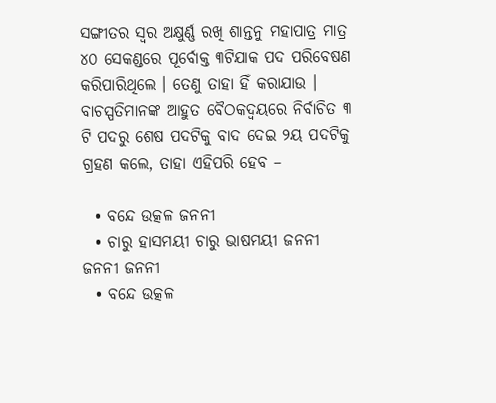ସଙ୍ଗୀତର ସ୍ଵର ଅକ୍ଷୁର୍ଣ୍ଣ ରଖି ଶାନ୍ତନୁ ମହାପାତ୍ର ମାତ୍ର ୪୦ ସେକଣ୍ଡରେ ପୂର୍ବୋକ୍ତ ୩ଟିଯାକ ପଦ ପରିବେଷଣ କରିପାରିଥିଲେ । ତେଣୁ ତାହା ହିଁ କରାଯାଉ । ବାଚସ୍ପତିମାନଙ୍କ ଆହୁତ ବୈଠକଦ୍ଵୟରେ ନିର୍ବାଚିତ ୩ ଟି ପଦରୁ ଶେଷ ପଦଟିକୁ ବାଦ ଦେଇ ୨ୟ ପଦଟିକୁ ଗ୍ରହଣ କଲେ, ତାହା ଏହିପରି ହେବ –

  • ବନ୍ଦେ ଉତ୍କଳ ଜନନୀ
  • ଚାରୁ ହାସମୟୀ ଚାରୁ ଭାଷମୟୀ ଜନନୀ ଜନନୀ ଜନନୀ
  • ବନ୍ଦେ ଉତ୍କଳ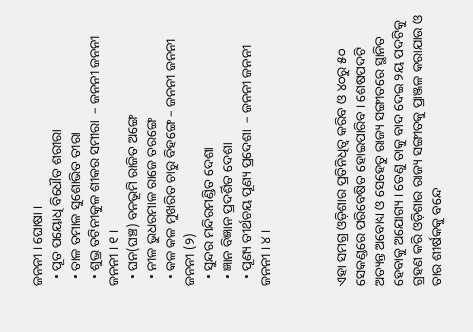ଜନନୀ । ଘୋଷା ।
  • ପୂତ ପୟୋଧି ବିଧୌତ ଶରୀରା
  • ତାଳ ତମାଳ ସୁଶୋଭିତ ତୀରା
  • ଶୁଭ୍ର ତଟିନୀକୁଳ ଶୀକର ସମୀରା  – ଜନନୀ ଜନନୀ ଜନନୀ । ୧ ।
  • ଘନ(ଘଞ୍ଚ) ବନଭୂମି ରାଜିତ ଅଙ୍ଗେ
  • ନୀଳ ଭୁଧରମାଳ ରାଜେ ତରଙ୍ଗେ
  • କଳ କଳ ମୁଖରିତ ଚାରୁ ବିହଙ୍ଗେ – ଜନନୀ ଜନନୀ ଜନନୀ (୨)
  • ସୁନ୍ଦର ମନ୍ଦିରମଣ୍ଡିତ ଦେଶା
  • ଜ୍ଞାନ ବିଜ୍ଞାନ ପ୍ରଦର୍ଶିତ ଦେଶା
  • ପୂଣ୍ୟ ତୀର୍ଥଚୟ ପୂଣ୍ୟ ପ୍ରଦେଶା  – ଜନନୀ ଜନନୀ ଜନନୀ । ୪ ।



ଏହା ସମଗ୍ର ଓଡ଼ିଶାର ପ୍ରତିନିଧିତ୍ଵ କରିବ ଓ ୪୦ରୁ ୫୦ ସେକଣ୍ଡରେ ପରିବେଷିତ ହୋଇପାରିବ । ଶେଷପଦଟି ଅତ୍ୟନ୍ତ ଅବୋଧ୍ୟ ଓ ସେହେତୁ ରାଜ୍ୟ ସଙ୍ଗୀତରେ ସ୍ଥାନିତ ହେବାକୁ ଅଯୋଗ୍ୟ । ତେଣୁ ତାକୁ ବାଦ ଦେଇ ୨ୟ ପଦଟିକୁ ଗ୍ରହଣ କରି ଓଡ଼ିଶାର ରାଜ୍ୟ ସଙ୍ଗୀତକୁ ପ୍ରାଞ୍ଜଳ କରାଯାଉ ଓ ତାର ଶୀର୍ଷକକୁ ବନ୍ଦେ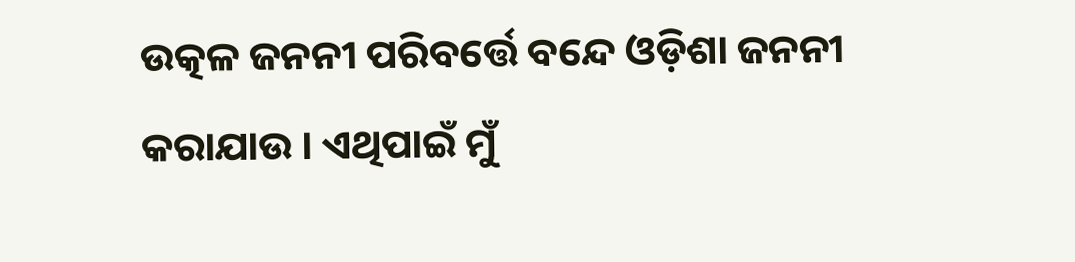ଉତ୍କଳ ଜନନୀ ପରିବର୍ତ୍ତେ ବନ୍ଦେ ଓଡ଼ିଶା ଜନନୀ କରାଯାଉ । ଏଥିପାଇଁ ମୁଁ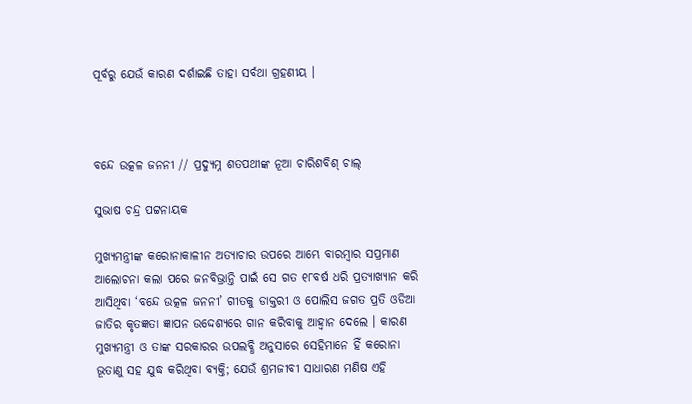ପୂର୍ବରୁ ଯେଉଁ କାରଣ ଦର୍ଶାଇଛି ତାହା ସର୍ବଥା ଗ୍ରହଣୀୟ ।



ବନ୍ଦେ ଉତ୍କଳ ଜନନୀ // ପ୍ରଦ୍ୟୁମ୍ନ ଶତପଥୀଙ୍କ ନୂଆ ଚାରିଶବିଶ୍ ଚାଲ୍

ସୁଭାଷ ଚନ୍ଦ୍ର ପଟ୍ଟନାୟକ

ମୁଖ୍ୟମନ୍ତ୍ରୀଙ୍କ କରୋନାକାଳୀନ ଅତ୍ୟାଚାର ଉପରେ ଆମ୍ଭେ ବାରମ୍ବାର ସପ୍ରମାଣ ଆଲୋଚନା କଲା ପରେ ଜନବିଭ୍ରାନ୍ତି ପାଇଁ ସେ ଗତ ୧୮ବର୍ଷ ଧରି ପ୍ରତ୍ୟାଖ୍ୟାନ କରି ଆସିଥିବା ‘ବନ୍ଦେ ଉତ୍କଳ ଜନନୀ’ ଗୀତକୁ ଡାକ୍ତରୀ ଓ ପୋଲିସ ଜଗତ ପ୍ରତି ଓଡିଆ ଜାତିର କୃତଜ୍ଞତା ଜ୍ଞାପନ ଉଦ୍ଦେଶ୍ୟରେ ଗାନ କରିବାକୁ ଆହ୍ଵାନ ଦେଲେ । କାରଣ ମୁଖ୍ୟମନ୍ତ୍ରୀ ଓ ତାଙ୍କ ସରକାରର ଉପଲବ୍ଧି ଅନୁସାରେ ସେହିମାନେ ହିଁ କରୋନା ଭୂତାଣୁ ସହ ଯୁଦ୍ଧ କରିଥିବା ବ୍ୟକ୍ତି; ଯେଉଁ ଶ୍ରମଜୀବୀ ସାଧାରଣ ମଣିଷ ଏହି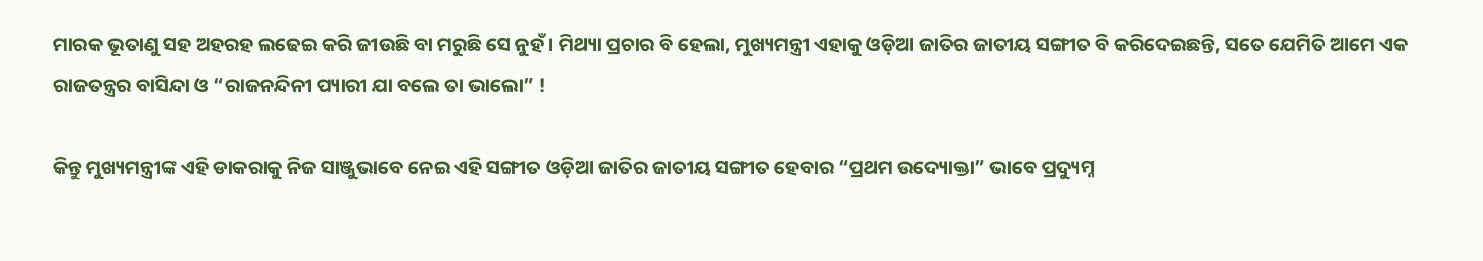ମାରକ ଭୂତାଣୁ ସହ ଅହରହ ଲଢେଇ କରି ଜୀଉଛି ବା ମରୁଛି ସେ ନୁହଁ । ମିଥ୍ୟା ପ୍ରଚାର ବି ହେଲା, ମୁଖ୍ୟମନ୍ତ୍ରୀ ଏହାକୁ ଓଡ଼ିଆ ଜାତିର ଜାତୀୟ ସଙ୍ଗୀତ ବି କରିଦେଇଛନ୍ତି, ସତେ ଯେମିତି ଆମେ ଏକ ରାଜତନ୍ତ୍ରର ବାସିନ୍ଦା ଓ “ରାଜନନ୍ଦିନୀ ପ୍ୟାରୀ ଯା ବଲେ ତା ଭାଲୋ” !

କିନ୍ତୁ ମୁଖ୍ୟମନ୍ତ୍ରୀଙ୍କ ଏହି ଡାକରାକୁ ନିଜ ସାଞ୍ଜୁଭାବେ ନେଇ ଏହି ସଙ୍ଗୀତ ଓଡ଼ିଆ ଜାତିର ଜାତୀୟ ସଙ୍ଗୀତ ହେବାର “ପ୍ରଥମ ଉଦ୍ୟୋକ୍ତା” ଭାବେ ପ୍ରଦ୍ୟୁମ୍ନ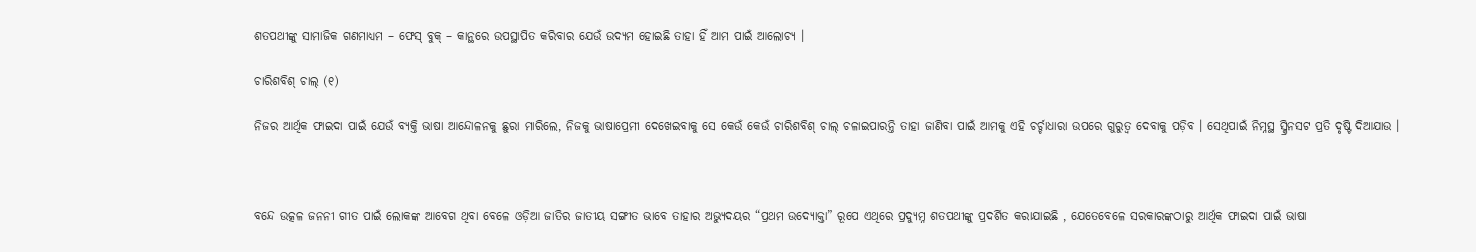ଶତପଥୀଙ୍କୁ ସାମାଜିକ ଗଣମାଧ୍ୟମ – ଫେସ୍ ବୁକ୍ – କାନ୍ଥରେ ଉପସ୍ଥାପିତ କରିବାର ଯେଉଁ ଉଦ୍ୟମ ହୋଇଛି ତାହା ହିଁ ଆମ ପାଇଁ ଆଲୋଚ୍ୟ ।

ଚାରିଶବିଶ୍ ଚାଲ୍ (୧)

ନିଜର ଆର୍ଥିକ ଫାଇଦା ପାଇଁ ଯେଉଁ ବ୍ୟକ୍ତି ଭାଷା ଆନ୍ଦୋଳନକୁ ଛୁରା ମାରିଲେ, ନିଜକୁ ଭାଷାପ୍ରେମୀ ଦେଖେଇବାକୁ ସେ କେଉଁ କେଉଁ ଚାରିଶବିଶ୍ ଚାଲ୍ ଚଳାଇପାରନ୍ତି ତାହା ଜାଣିବା ପାଇଁ ଆମକୁ ଏହି ଚର୍ଚ୍ଚାଧାରା ଉପରେ ଗୁରୁତ୍ଵ ଦେବାକୁ ପଡ଼ିବ । ସେଥିପାଇଁ ନିମ୍ନସ୍ଥ ସ୍କ୍ରିନସଟ ପ୍ରତି ଦୃଷ୍ଟି ଦିଆଯାଉ ।



ବନ୍ଦେ ଉତ୍କଳ ଜନନୀ ଗୀତ ପାଇଁ ଲୋକଙ୍କ ଆବେଗ ଥିବା ବେଳେ ଓଡ଼ିଆ ଜାତିର ଜାତୀୟ ସଙ୍ଗୀତ ଭାବେ ତାହାର ଅଭ୍ୟୁଦୟର “ପ୍ରଥମ ଉଦ୍ୟୋକ୍ତା” ରୂପେ ଏଥିରେ ପ୍ରଦ୍ୟୁମ୍ନ ଶତପଥୀଙ୍କୁ ପ୍ରଦର୍ଶିତ କରାଯାଇଛି , ଯେତେବେଳେ ସରକାରଙ୍କଠାରୁ ଆର୍ଥିକ ଫାଇଦା ପାଇଁ ଭାଷା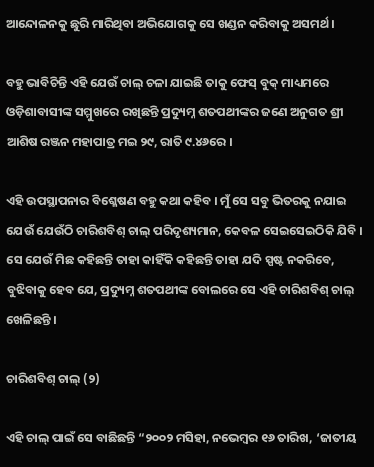ଆନ୍ଦୋଳନକୁ ଛୁରି ମାରିଥିବା ଅଭିଯୋଗକୁ ସେ ଖଣ୍ଡନ କରିବାକୁ ଅସମର୍ଥ ।

ବହୁ ଭାବିଚିନ୍ତି ଏହି ଯେଉଁ ଚାଲ୍ ଚଳା ଯାଇଛି ତାକୁ ଫେସ୍ ବୁକ୍ ମାଧ୍ୟମରେ ଓଡ଼ିଶାବାସୀଙ୍କ ସମ୍ମୁଖରେ ରଖିଛନ୍ତି ପ୍ରଦ୍ୟୁମ୍ନ ଶତପଥୀଙ୍କର ଜଣେ ଅନୁଗତ ଶ୍ରୀ ଆଶିଷ ରଞ୍ଜନ ମହାପାତ୍ର ମଇ ୨୯, ରାତି ୯.୪୬ରେ ।

ଏହି ଉପସ୍ଥାପନାର ବିଶ୍ଳେଷଣ ବହୁ କଥା କହିବ । ମୁଁ ସେ ସବୁ ଭିତରକୁ ନଯାଇ ଯେଉଁ ଯେଉଁଠି ଚାରିଶବିଶ୍ ଚାଲ୍ ପରିଦୃଶ୍ୟମାନ, କେବଳ ସେଇସେଇଠିକି ଯିବି । ସେ ଯେଉଁ ମିଛ କହିଛନ୍ତି ତାହା କାହିଁକି କହିଛନ୍ତି ତାହା ଯଦି ସ୍ପଷ୍ଟ ନକରିବେ, ବୁଝିବାକୁ ହେବ ଯେ, ପ୍ରଦ୍ୟୁମ୍ନ ଶତପଥୀଙ୍କ ବୋଲରେ ସେ ଏହି ଚାରିଶବିଶ୍ ଚାଲ୍ ଖେଳିଛନ୍ତି ।

ଚାରିଶବିଶ୍ ଚାଲ୍ (୨)

ଏହି ଚାଲ୍ ପାଇଁ ସେ ବାଛିଛନ୍ତି “୨୦୦୨ ମସିହା, ନଭେମ୍ବର ୧୬ ତାରିଖ, ‘ଜାତୀୟ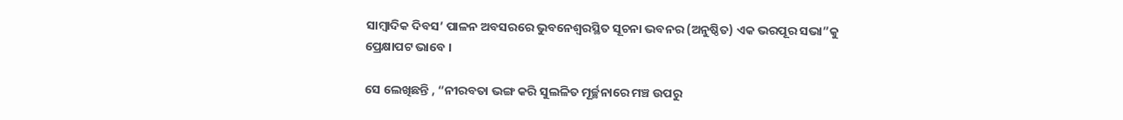ସାମ୍ବାଦିକ ଦିବସ’ ପାଳନ ଅବସରରେ ଭୁବନେଶ୍ବରସ୍ଥିତ ସୂଚନା ଭବନର (ଅନୁଷ୍ଠିତ) ଏକ ଭରପୂର ସଭା”କୁ ପ୍ରେକ୍ଷାପଟ ଭାବେ ।

ସେ ଲେଖିଛନ୍ତି , “ନୀରବତା ଭଙ୍ଗ କରି ସୁଲଳିତ ମୂର୍ଚ୍ଛନାରେ ମଞ୍ଚ ଉପରୁ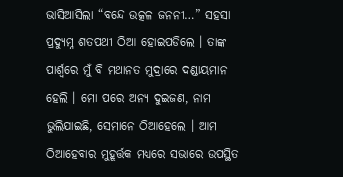ଭାସିଆସିଲା “ବନ୍ଦେ ଉତ୍କଳ ଜନନୀ…” ସହସା ପ୍ରଦ୍ୟୁମ୍ନ ଶତପଥୀ ଠିଆ ହୋଇପଡିଲେ । ତାଙ୍କ ପାର୍ଶ୍ବରେ ମୁଁ ବି ମଥାନତ ମୁଦ୍ରାରେ ଦଣ୍ଡାୟମାନ ହେଲି । ମୋ ପରେ ଅନ୍ୟ ଦୁଇଜଣ, ନାମ ଭୁଲିଯାଇଛି, ସେମାନେ ଠିଆହେଲେ । ଆମ ଠିଆହେବାର ମୁହୂର୍ତ୍ତକ ମଧ୍ୟରେ ସଭାରେ ଉପସ୍ଥିତ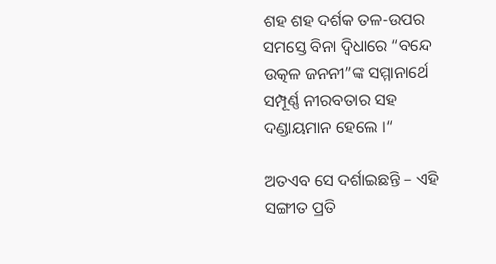ଶହ ଶହ ଦର୍ଶକ ତଳ-ଉପର ସମସ୍ତେ ବିନା ଦ୍ବିଧାରେ “ବନ୍ଦେ ଉତ୍କଳ ଜନନୀ”ଙ୍କ ସମ୍ମାନାର୍ଥେ ସମ୍ପୂର୍ଣ୍ଣ ନୀରବତାର ସହ ଦଣ୍ଡାୟମାନ ହେଲେ ।“

ଅତଏବ ସେ ଦର୍ଶାଇଛନ୍ତି – ଏହି ସଙ୍ଗୀତ ପ୍ରତି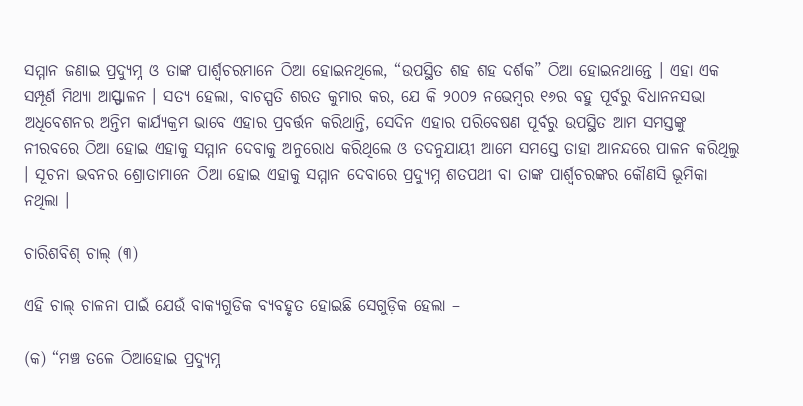ସମ୍ମାନ ଜଣାଇ ପ୍ରଦ୍ୟୁମ୍ନ ଓ ତାଙ୍କ ପାର୍ଶ୍ଵଚରମାନେ ଠିଆ ହୋଇନଥିଲେ, “ଉପସ୍ଥିତ ଶହ ଶହ ଦର୍ଶକ” ଠିଆ ହୋଇନଥାନ୍ତେ । ଏହା ଏକ ସମ୍ପୂର୍ଣ ମିଥ୍ୟା ଆସ୍ଫାଳନ । ସତ୍ୟ ହେଲା, ବାଚସ୍ପତି ଶରତ କୁମାର କର, ଯେ କି ୨୦୦୨ ନଭେମ୍ବର ୧୬ର ବହୁ ପୂର୍ବରୁ ବିଧାନନସଭା ଅଧିବେଶନର ଅନ୍ତିମ କାର୍ଯ୍ୟକ୍ରମ ଭାବେ ଏହାର ପ୍ରବର୍ତ୍ତନ କରିଥାନ୍ତି, ସେଦିନ ଏହାର ପରିବେଷଣ ପୂର୍ବରୁ ଉପସ୍ଥିତ ଆମ ସମସ୍ତଙ୍କୁ ନୀରବରେ ଠିଆ ହୋଇ ଏହାକୁ ସମ୍ମାନ ଦେବାକୁ ଅନୁରୋଧ କରିଥିଲେ ଓ ତଦନୁଯାୟୀ ଆମେ ସମସ୍ତେ ତାହା ଆନନ୍ଦରେ ପାଳନ କରିଥିଲୁ । ସୂଚନା ଭବନର ଶ୍ରୋତାମାନେ ଠିଆ ହୋଇ ଏହାକୁ ସମ୍ମାନ ଦେବାରେ ପ୍ରଦ୍ୟୁମ୍ନ ଶତପଥୀ ବା ତାଙ୍କ ପାର୍ଶ୍ଵଚରଙ୍କର କୌଣସି ଭୂମିକା ନଥିଲା ।

ଚାରିଶବିଶ୍ ଚାଲ୍ (୩)

ଏହି ଚାଲ୍ ଚାଳନା ପାଇଁ ଯେଉଁ ବାକ୍ୟଗୁଡିକ ବ୍ୟବହୃତ ହୋଇଛି ସେଗୁଡ଼ିକ ହେଲା –

(କ) “ମଞ୍ଚ ତଳେ ଠିଆହୋଇ ପ୍ରଦ୍ୟୁମ୍ନ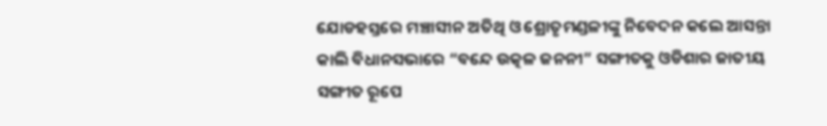ଯୋଡହସ୍ତରେ ମଞ୍ଚାସୀନ ଅତିଥି ଓ ଶ୍ରୋତୃମଣ୍ଡଳୀଙ୍କୁ ନିବେଦନ କଲେ ଆସନ୍ତା କାଲି ବିଧାନସଭାରେ “ବନ୍ଦେ ଉତ୍କଳ ଜନନୀ” ସଙ୍ଗୀତକୁ ଓଡିଶାର ଜାତୀୟ ସଙ୍ଗୀତ ରୂପେ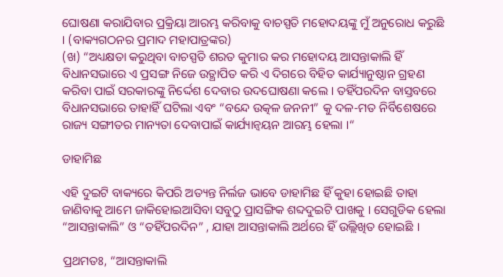ଘୋଷଣା କରାଯିବାର ପ୍ରକ୍ରିୟା ଆରମ୍ଭ କରିବାକୁ ବାଚସ୍ପତି ମହୋଦୟଙ୍କୁ ମୁଁ ଅନୁରୋଧ କରୁଛି । (ବାକ୍ୟଗଠନର ପ୍ରମାଦ ମହାପାତ୍ରଙ୍କର)
(ଖ) “ଅଧ୍ୟକ୍ଷତା କରୁଥିବା ବାଚସ୍ପତି ଶରତ କୁମାର କର ମହୋଦୟ ଆସନ୍ତାକାଲି ହିଁ ବିଧାନସଭାରେ ଏ ପ୍ରସଙ୍ଗ ନିଜେ ଉତ୍ଥାପିତ କରି ଏ ଦିଗରେ ବିହିତ କାର୍ଯ୍ୟାନୁଷ୍ଠାନ ଗ୍ରହଣ କରିବା ପାଇଁ ସରକାରଙ୍କୁ ନିର୍ଦ୍ଦେଶ ଦେବାର ଉଦଘୋଷଣା କଲେ । ତହିଁପରଦିନ ବାସ୍ତବରେ ବିଧାନସଭାରେ ତାହାହିଁ ଘଟିଲା ଏବଂ “ବନ୍ଦେ ଉତ୍କଳ ଜନନୀ” କୁ ଦଳ-ମତ ନିର୍ବିଶେଷରେ ରାଜ୍ୟ ସଙ୍ଗୀତର ମାନ୍ୟତା ଦେବାପାଇଁ କାର୍ଯ୍ୟାନ୍ବୟନ ଆରମ୍ଭ ହେଲା ।“

ଡାହାମିଛ

ଏହି ଦୁଇଟି ବାକ୍ୟରେ କିପରି ଅତ୍ୟନ୍ତ ନିର୍ଲଜ ଭାବେ ଡାହାମିଛ ହିଁ କୁହା ହୋଇଛି ତାହା ଜାଣିବାକୁ ଆମେ ଜାକିହୋଇଆସିବା ସବୁଠୁ ପ୍ରାସଙ୍ଗିକ ଶବ୍ଦଦୁଇଟି ପାଖକୁ । ସେଗୁଡିକ ହେଲା “ଆସନ୍ତାକାଲି” ଓ “ତହିଁପରଦିନ” , ଯାହା ଆସନ୍ତାକାଲି ଅର୍ଥରେ ହିଁ ଉଲ୍ଲିଖିତ ହୋଇଛି ।

ପ୍ରଥମତଃ, “ଆସନ୍ତାକାଲି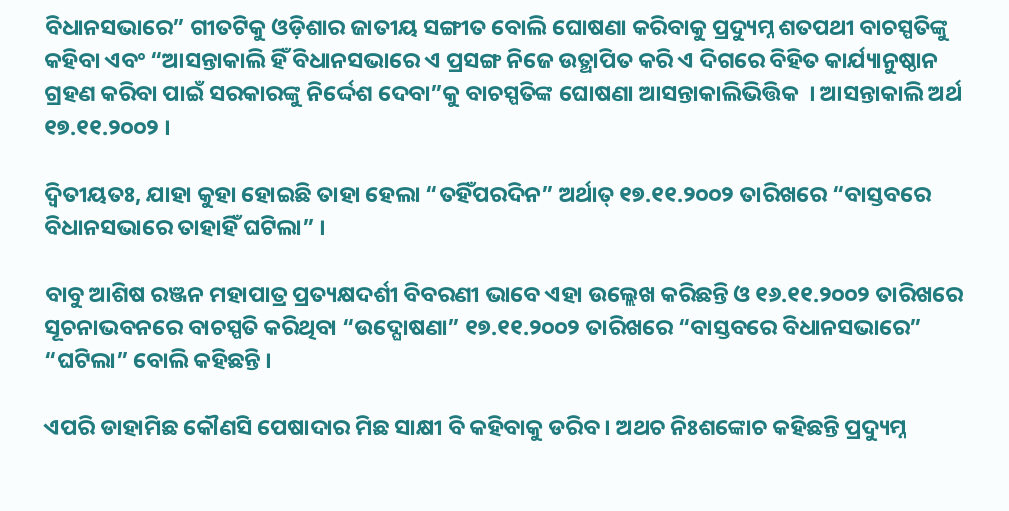ବିଧାନସଭାରେ” ଗୀତଟିକୁ ଓଡ଼ିଶାର ଜାତୀୟ ସଙ୍ଗୀତ ବୋଲି ଘୋଷଣା କରିବାକୁ ପ୍ରଦ୍ୟୁମ୍ନ ଶତପଥୀ ବାଚସ୍ପତିଙ୍କୁ କହିବା ଏବଂ “ଆସନ୍ତାକାଲି ହିଁ ବିଧାନସଭାରେ ଏ ପ୍ରସଙ୍ଗ ନିଜେ ଉତ୍ଥାପିତ କରି ଏ ଦିଗରେ ବିହିତ କାର୍ଯ୍ୟାନୁଷ୍ଠାନ ଗ୍ରହଣ କରିବା ପାଇଁ ସରକାରଙ୍କୁ ନିର୍ଦ୍ଦେଶ ଦେବା”କୁ ବାଚସ୍ପତିଙ୍କ ଘୋଷଣା ଆସନ୍ତାକାଲିଭିତ୍ତିକ  । ଆସନ୍ତାକାଲି ଅର୍ଥ ୧୭.୧୧.୨୦୦୨ ।

ଦ୍ଵିତୀୟତଃ, ଯାହା କୁହା ହୋଇଛି ତାହା ହେଲା “ତହିଁପରଦିନ” ଅର୍ଥାତ୍ ୧୭.୧୧.୨୦୦୨ ତାରିଖରେ “ବାସ୍ତବରେ ବିଧାନସଭାରେ ତାହାହିଁ ଘଟିଲା” ।

ବାବୁ ଆଶିଷ ରଞ୍ଜନ ମହାପାତ୍ର ପ୍ରତ୍ୟକ୍ଷଦର୍ଶୀ ବିବରଣୀ ଭାବେ ଏହା ଉଲ୍ଲେଖ କରିଛନ୍ତି ଓ ୧୬.୧୧.୨୦୦୨ ତାରିଖରେ ସୂଚନାଭବନରେ ବାଚସ୍ପତି କରିଥିବା “ଉଦ୍ଘୋଷଣା” ୧୭.୧୧.୨୦୦୨ ତାରିଖରେ “ବାସ୍ତବରେ ବିଧାନସଭାରେ” “ଘଟିଲା” ବୋଲି କହିଛନ୍ତି ।

ଏପରି ଡାହାମିଛ କୌଣସି ପେଷାଦାର ମିଛ ସାକ୍ଷୀ ବି କହିବାକୁ ଡରିବ । ଅଥଚ ନିଃଶଙ୍କୋଚ କହିଛନ୍ତି ପ୍ରଦ୍ୟୁମ୍ନ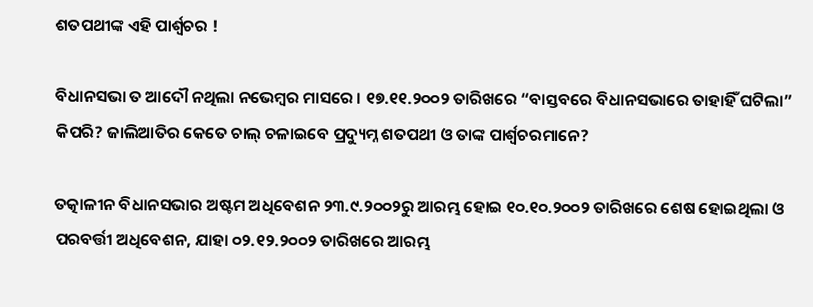ଶତପଥୀଙ୍କ ଏହି ପାର୍ଶ୍ଵଚର !

ବିଧାନସଭା ତ ଆଦୌ ନଥିଲା ନଭେମ୍ବର ମାସରେ । ୧୭.୧୧.୨୦୦୨ ତାରିଖରେ “ବାସ୍ତବରେ ବିଧାନସଭାରେ ତାହାହିଁ ଘଟିଲା” କିପରି? ଜାଲିଆତିର କେତେ ଚାଲ୍ ଚଳାଇବେ ପ୍ରଦ୍ୟୁମ୍ନ ଶତପଥୀ ଓ ତାଙ୍କ ପାର୍ଶ୍ଵଚରମାନେ?

ତତ୍କାଳୀନ ବିଧାନସଭାର ଅଷ୍ଟମ ଅଧିବେଶନ ୨୩.୯.୨୦୦୨ରୁ ଆରମ୍ଭ ହୋଇ ୧୦.୧୦.୨୦୦୨ ତାରିଖରେ ଶେଷ ହୋଇଥିଲା ଓ ପରବର୍ତ୍ତୀ ଅଧିବେଶନ, ଯାହା ୦୨.୧୨.୨୦୦୨ ତାରିଖରେ ଆରମ୍ଭ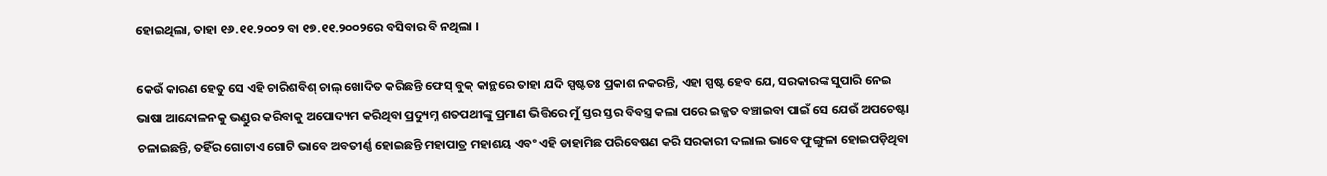ହୋଇଥିଲା, ତାହା ୧୬.୧୧.୨୦୦୨ ବା ୧୭.୧୧.୨୦୦୨ରେ ବସିବାର ବି ନଥିଲା ।

କେଉଁ କାରଣ ହେତୁ ସେ ଏହି ଚାରିଶବିଶ୍ ଚାଲ୍ ଖୋଦିତ କରିଛନ୍ତି ଫେସ୍ ବୁକ୍ କାନ୍ଥରେ ତାହା ଯଦି ସ୍ପଷ୍ଟତଃ ପ୍ରକାଶ ନକରନ୍ତି, ଏହା ସ୍ପଷ୍ଟ ହେବ ଯେ, ସରକାରଙ୍କ ସୁପାରି ନେଇ ଭାଷା ଆନ୍ଦୋଳନକୁ ଭଣ୍ଡୁର କରିବାକୁ ଅପୋଦ୍ୟମ କରିଥିବା ପ୍ରଦ୍ୟୁମ୍ନ ଶତପଥୀଙ୍କୁ ପ୍ରମାଣ ଭିତ୍ତିରେ ମୁଁ ସ୍ତର ସ୍ତର ବିବସ୍ତ୍ର କଲା ପରେ ଇଜ୍ଜତ ବଞ୍ଚାଇବା ପାଇଁ ସେ ଯେଉଁ ଅପଚେଷ୍ଟା ଚଳାଇଛନ୍ତି, ତହିଁର ଗୋଟାଏ ଗୋଟି ଭାବେ ଅବତୀର୍ଣ୍ଣ ହୋଇଛନ୍ତି ମହାପାତ୍ର ମହାଶୟ ଏବଂ ଏହି ଡାହାମିଛ ପରିବେଷଣ କରି ସରକାରୀ ଦଲାଲ ଭାବେ ଫୁଙ୍ଗୁଳା ହୋଇପଡ଼ିଥିବା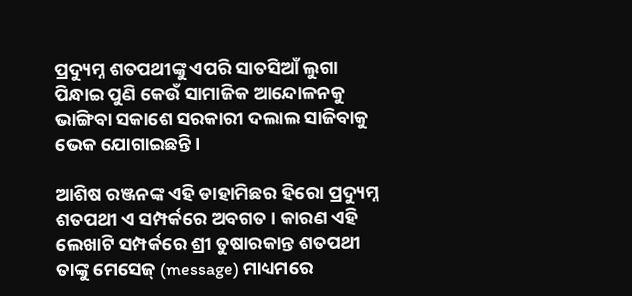ପ୍ରଦ୍ୟୁମ୍ନ ଶତପଥୀଙ୍କୁ ଏପରି ସାତସିଆଁ ଲୁଗା ପିନ୍ଧାଇ ପୁଣି କେଉଁ ସାମାଜିକ ଆନ୍ଦୋଳନକୁ ଭାଙ୍ଗିବା ସକାଶେ ସରକାରୀ ଦଲାଲ ସାଜିବାକୁ ଭେକ ଯୋଗାଇଛନ୍ତି ।

ଆଶିଷ ରଞ୍ଜନଙ୍କ ଏହି ଡାହାମିଛର ହିରୋ ପ୍ରଦ୍ୟୁମ୍ନ ଶତପଥୀ ଏ ସମ୍ପର୍କରେ ଅବଗତ । କାରଣ ଏହି ଲେଖାଟି ସମ୍ପର୍କରେ ଶ୍ରୀ ତୁଷାରକାନ୍ତ ଶତପଥୀ ତାଙ୍କୁ ମେସେଜ୍ (message) ମାଧ୍ୟମରେ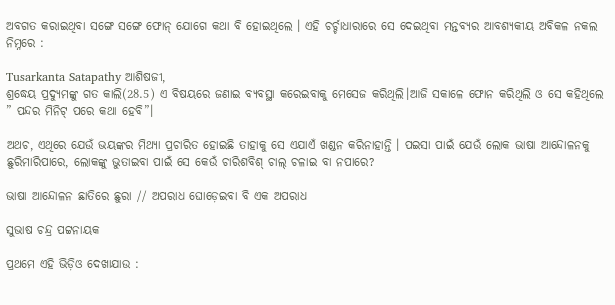ଅବଗତ କରାଇଥିବା ସଙ୍ଗେ ସଙ୍ଗେ ଫୋନ୍ ଯୋଗେ କଥା ବି ହୋଇଥିଲେ । ଏହି ଚର୍ଚ୍ଚାଧାରାରେ ସେ ଦେଇଥିବା ମନ୍ତବ୍ୟର ଆବଶ୍ୟକୀୟ ଅବିକଳ ନକଲ ନିମ୍ନରେ :

Tusarkanta Satapathy ଆଶିଷଜୀ,
ଶ୍ରଦ୍ଧେୟ ପ୍ରଦ୍ଯୁମଙ୍କୁ ଗତ କାଲି(28.5) ଏ ବିଷୟରେ ଜଣାଇ ବ୍ୟବସ୍ଥା କରେଇବାକୁ ମେସେଜ କରିଥିଲି।ଆଜି ସକାଳେ ଫୋନ କରିଥିଲି ଓ ସେ କହିଥିଲେ ” ପନ୍ଦର ମିନିଟ୍ ପରେ କଥା ହେବି”।

ଅଥଚ, ଏଥିରେ ଯେଉଁ ଭୟଙ୍କର ମିଥ୍ୟା ପ୍ରଚାରିତ ହୋଇଛି ତାହାକୁ ସେ ଏଯାଏଁ ଖଣ୍ଡନ କରିନାହାନ୍ତି । ପଇସା ପାଇଁ ଯେଉଁ ଲୋକ ଭାଷା ଆନ୍ଦୋଳନକୁ ଛୁରିମାରିପାରେ, ଲୋକଙ୍କୁ ଭୁତାଇବା ପାଇଁ ସେ କେଉଁ ଚାରିଶବିଶ୍ ଚାଲ୍ ଚଳାଇ ବା ନପାରେ?

ଭାଷା ଆନ୍ଦୋଳନ ଛାତିରେ ଛୁରା // ଅପରାଧ ଘୋଡ଼େଇବା ବି ଏକ ଅପରାଧ

ସୁଭାଷ ଚନ୍ଦ୍ର ପଟ୍ଟନାୟକ

ପ୍ରଥମେ ଏହି ଭିଡ଼ିଓ ଦେଖାଯାଉ :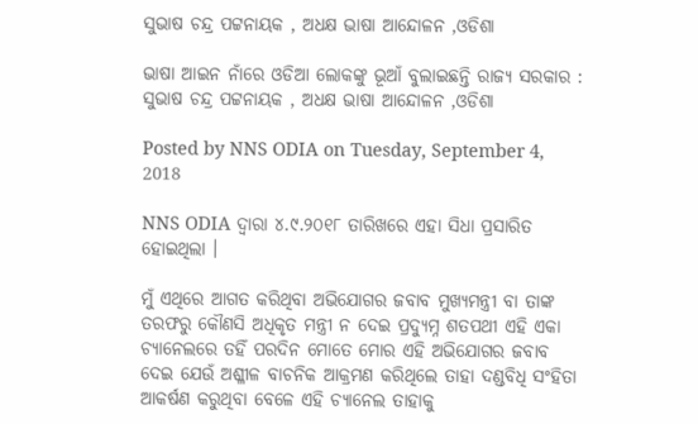ସୁଭାଷ ଚନ୍ଦ୍ର ପଟ୍ଟନାୟକ , ଅଧକ୍ଷ ଭାଷା ଆନ୍ଦୋଳନ ,ଓଡିଶା

ଭାଷା ଆଇନ ନାଁରେ ଓଡିଆ ଲୋକଙ୍କୁ ଭୂଆଁ ବୁଲାଇଛନ୍ତି ରାଜ୍ୟ ସରକାର : ସୁଭାଷ ଚନ୍ଦ୍ର ପଟ୍ଟନାୟକ , ଅଧକ୍ଷ ଭାଷା ଆନ୍ଦୋଳନ ,ଓଡିଶା

Posted by NNS ODIA on Tuesday, September 4, 2018

NNS ODIA ଦ୍ଵାରା ୪.୯.୨୦୧୮ ତାରିଖରେ ଏହା ସିଧା ପ୍ରସାରିତ ହୋଇଥିଲା ।

ମୁଁ ଏଥିରେ ଆଗତ କରିଥିବା ଅଭିଯୋଗର ଜବାବ ମୁଖ୍ୟମନ୍ତ୍ରୀ ବା ତାଙ୍କ ତରଫରୁ କୌଣସି ଅଧିକୃତ ମନ୍ତ୍ରୀ ନ ଦେଇ ପ୍ରଦ୍ୟୁମ୍ନ ଶତପଥୀ ଏହି ଏକା ଚ୍ୟାନେଲରେ ତହିଁ ପରଦିନ ମୋତେ ମୋର ଏହି ଅଭିଯୋଗର ଜବାବ ଦେଇ ଯେଉଁ ଅଶ୍ଳୀଳ ବାଚନିକ ଆକ୍ରମଣ କରିଥିଲେ ତାହା ଦଣ୍ଡବିଧି ସଂହିତା ଆକର୍ଷଣ କରୁଥିବା ବେଳେ ଏହି ଚ୍ୟାନେଲ ତାହାକୁ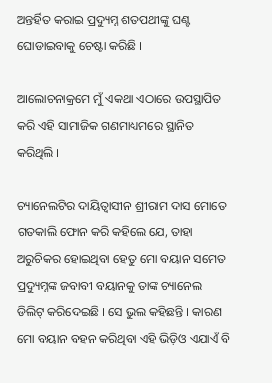ଅନ୍ତର୍ହିତ କରାଇ ପ୍ରଦ୍ୟୁମ୍ନ ଶତପଥୀଙ୍କୁ ଘଣ୍ଟ ଘୋଡାଇବାକୁ ଚେଷ୍ଟା କରିଛି ।

ଆଲୋଚନାକ୍ରମେ ମୁଁ ଏକଥା ଏଠାରେ ଉପସ୍ଥାପିତ କରି ଏହି ସାମାଜିକ ଗଣମାଧ୍ୟମରେ ସ୍ଥାନିତ କରିଥିଲି ।

ଚ୍ୟାନେଲଟିର ଦାୟିତ୍ଵାସୀନ ଶ୍ରୀରାମ ଦାସ ମୋତେ ଗତକାଲି ଫୋନ କରି କହିଲେ ଯେ, ତାହା ଅରୁଚିକର ହୋଇଥିବା ହେତୁ ମୋ ବୟାନ ସମେତ ପ୍ରଦ୍ୟୁମ୍ନଙ୍କ ଜବାବୀ ବୟାନକୁ ତାଙ୍କ ଚ୍ୟାନେଲ ଡିଲିଟ୍ କରିଦେଇଛି । ସେ ଭୁଲ କହିଛନ୍ତି । କାରଣ ମୋ ବୟାନ ବହନ କରିଥିବା ଏହି ଭିଡ଼ିଓ ଏଯାଏଁ ବି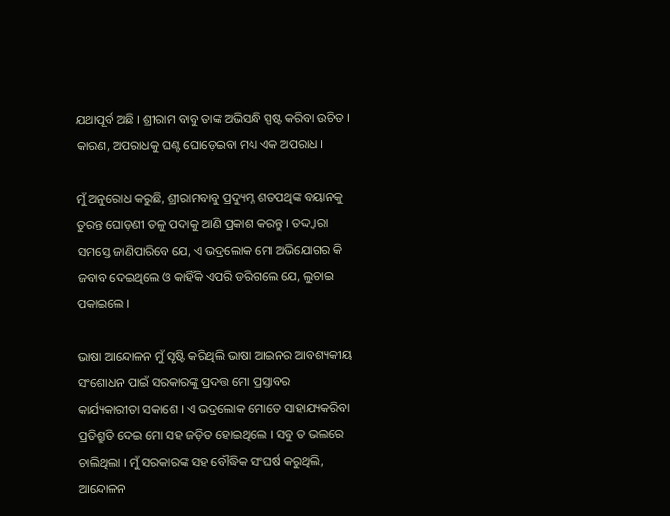ଯଥାପୂର୍ବ ଅଛି । ଶ୍ରୀରାମ ବାବୁ ତାଙ୍କ ଅଭିସନ୍ଧି ସ୍ପଷ୍ଟ କରିବା ଉଚିତ । କାରଣ, ଅପରାଧକୁ ଘଣ୍ଟ ଘୋଡ଼େଇବା ମଧ୍ୟ ଏକ ଅପରାଧ ।

ମୁଁ ଅନୁରୋଧ କରୁଛି, ଶ୍ରୀରାମବାବୁ ପ୍ରଦ୍ୟୁମ୍ନ ଶତପଥିଙ୍କ ବୟାନକୁ ତୁରନ୍ତ ଘୋଡ଼ଣୀ ତଳୁ ପଦାକୁ ଆଣି ପ୍ରକାଶ କରନ୍ତୁ । ତଦ୍ଦ୍ଵାରା ସମସ୍ତେ ଜାଣିପାରିବେ ଯେ, ଏ ଭଦ୍ରଲୋକ ମୋ ଅଭିଯୋଗର କି ଜବାବ ଦେଇଥିଲେ ଓ କାହିଁକି ଏପରି ଡରିଗଲେ ଯେ, ଲୁଚାଇ ପକାଇଲେ ।

ଭାଷା ଆନ୍ଦୋଳନ ମୁଁ ସୃଷ୍ଟି କରିଥିଲି ଭାଷା ଆଇନର ଆବଶ୍ୟକୀୟ ସଂଶୋଧନ ପାଇଁ ସରକାରଙ୍କୁ ପ୍ରଦତ୍ତ ମୋ ପ୍ରସ୍ତାବର କାର୍ଯ୍ୟକାରୀତା ସକାଶେ । ଏ ଭଦ୍ରଲୋକ ମୋତେ ସାହାଯ୍ୟକରିବା ପ୍ରତିଶ୍ରୁତି ଦେଇ ମୋ ସହ ଜଡ଼ିତ ହୋଇଥିଲେ । ସବୁ ତ ଭଲରେ ଚାଲିଥିଲା । ମୁଁ ସରକାରଙ୍କ ସହ ବୌଦ୍ଧିକ ସଂଘର୍ଷ କରୁଥିଲି, ଆନ୍ଦୋଳନ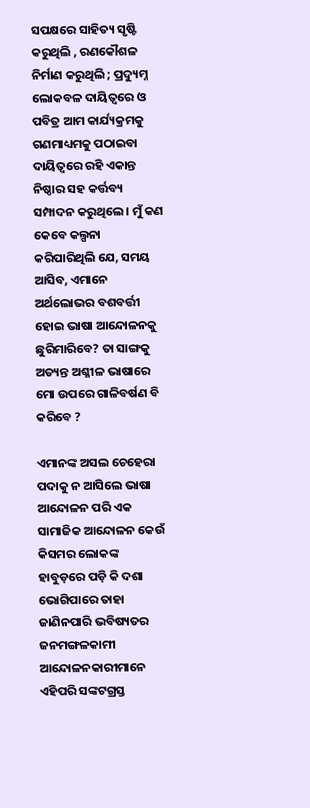ସପକ୍ଷରେ ସାହିତ୍ୟ ସୃଷ୍ଟି କରୁଥିଲି , ରଣକୌଶଳ ନିର୍ମାଣ କରୁଥିଲି ; ପ୍ରଦ୍ୟୁମ୍ନ ଲୋକବଳ ଦାୟିତ୍ଵରେ ଓ ପବିତ୍ର ଆମ କାର୍ଯ୍ୟକ୍ରମକୁ ଗଣମାଧ୍ୟମକୁ ପଠାଇବା ଦାୟିତ୍ବରେ ରହି ଏକାନ୍ତ ନିଷ୍ଠାର ସହ କର୍ତ୍ତବ୍ୟ ସମ୍ପାଦନ କରୁଥିଲେ । ମୁଁ କଣ କେବେ କଲ୍ପନା କରିପାରିଥିଲି ଯେ, ସମୟ ଆସିବ, ଏମାନେ ଅର୍ଥଲୋଭର ବଶବର୍ତ୍ତୀ ହୋଇ ଭାଷା ଆନ୍ଦୋଳନକୁ ଛୁରିମାରିବେ? ତା ସାଙ୍ଗକୁ ଅତ୍ୟନ୍ତ ଅଶ୍ଳୀଳ ଭାଷାରେ ମୋ ଉପରେ ଗାଳିବର୍ଷଣ ବି କରିବେ ?

ଏମାନଙ୍କ ଅସଲ ଚେହେରା ପଦାକୁ ନ ଆସିଲେ ଭାଷା ଆନ୍ଦୋଳନ ପରି ଏକ ସାମାଜିକ ଆନ୍ଦୋଳନ କେଉଁ କିସମର ଲୋକଙ୍କ ହାବୁଡ଼ରେ ପଡ଼ି କି ଦଶା ଭୋଗିପାରେ ତାହା ଜାଣିନପାରି ଭବିଷ୍ୟତର ଜନମଙ୍ଗଳକାମୀ ଆନ୍ଦୋଳନକାରୀମାନେ ଏହିପରି ସଙ୍କଟଗ୍ରସ୍ତ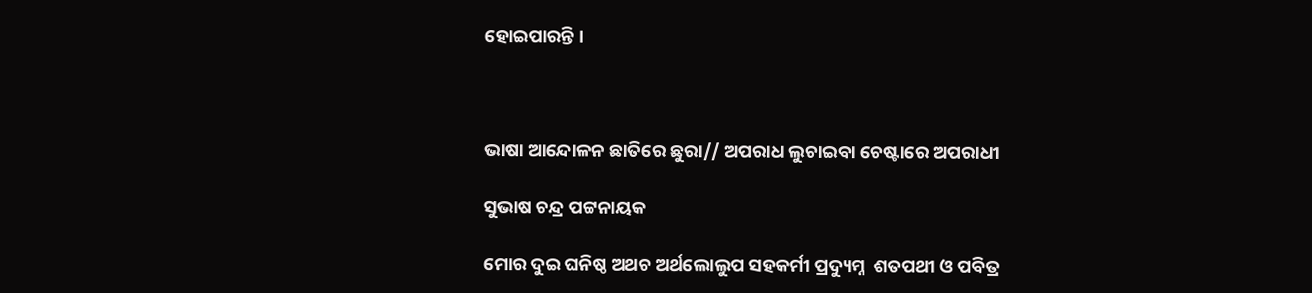ହୋଇପାରନ୍ତି ।



ଭାଷା ଆନ୍ଦୋଳନ ଛାତିରେ ଛୁରା// ଅପରାଧ ଲୁଚାଇବା ଚେଷ୍ଟାରେ ଅପରାଧୀ

ସୁଭାଷ ଚନ୍ଦ୍ର ପଟ୍ଟନାୟକ

ମୋର ଦୁଇ ଘନିଷ୍ଠ ଅଥଚ ଅର୍ଥଲୋଲୁପ ସହକର୍ମୀ ପ୍ରଦ୍ୟୁମ୍ନ  ଶତପଥୀ ଓ ପବିତ୍ର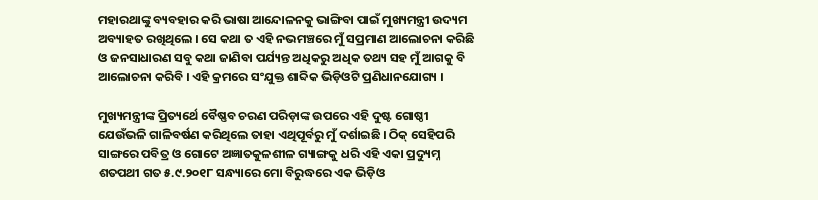ମହାରଥାଙ୍କୁ ବ୍ୟବହାର କରି ଭାଷା ଆନ୍ଦୋଳନକୁ ଭାଙ୍ଗିବା ପାଇଁ ମୁଖ୍ୟମନ୍ତ୍ରୀ ଉଦ୍ୟମ ଅବ୍ୟାହତ ରଖିଥିଲେ । ସେ କଥା ତ ଏହି ନଭମଞ୍ଚରେ ମୁଁ ସପ୍ରମାଣ ଆଲୋଚନା କରିଛି ଓ ଜନସାଧାରଣ ସବୁ କଥା ଜାଣିବା ପର୍ଯ୍ୟନ୍ତ ଅଧିକରୁ ଅଧିକ ତଥ୍ୟ ସହ ମୁଁ ଆଗକୁ ବି ଆଲୋଚନା କରିବି । ଏହି କ୍ରମରେ ସଂଯୁକ୍ତ ଶାବ୍ଦିକ ଭିଡ଼ିଓଟି ପ୍ରଣିଧାନଯୋଗ୍ୟ ।

ମୁଖ୍ୟମନ୍ତ୍ରୀଙ୍କ ପ୍ରିତ୍ୟର୍ଥେ ବୈଷ୍ଣବ ଚରଣ ପରିଡ଼ାଙ୍କ ଉପରେ ଏହି ଦୁଷ୍ଟ ଗୋଷ୍ଠୀ ଯେଉଁଭଳି ଗାଳିବର୍ଷଣ କରିଥିଲେ ତାହା ଏଥିପୂର୍ବରୁ ମୁଁ ଦର୍ଶାଇଛି । ଠିକ୍ ସେହିପରି ସାଙ୍ଗରେ ପବିତ୍ର ଓ ଗୋଟେ ଅଜ୍ଞାତକୁଳଶୀଳ ଗ୍ୟାଙ୍ଗକୁ ଧରି ଏହି ଏକା ପ୍ରଦ୍ୟୁମ୍ନ ଶତପଥୀ ଗତ ୫.୯.୨୦୧୮ ସନ୍ଧ୍ୟାରେ ମୋ ବିରୁଦ୍ଧରେ ଏକ ଭିଡ଼ିଓ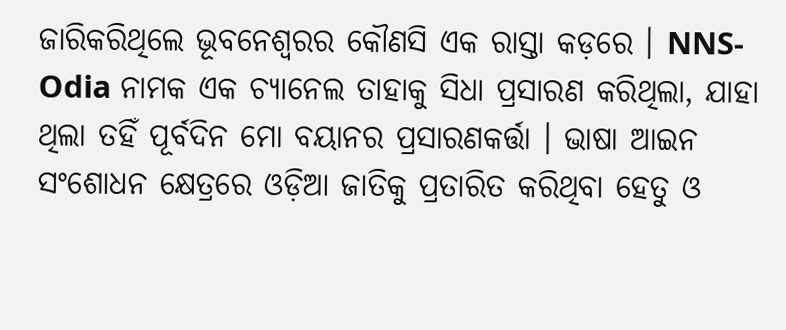ଜାରିକରିଥିଲେ ଭୂବନେଶ୍ଵରର କୌଣସି ଏକ ରାସ୍ତା କଡ଼ରେ । NNS-Odia ନାମକ ଏକ ଚ୍ୟାନେଲ ତାହାକୁ ସିଧା ପ୍ରସାରଣ କରିଥିଲା, ଯାହା ଥିଲା ତହିଁ ପୂର୍ବଦିନ ମୋ ବୟାନର ପ୍ରସାରଣକର୍ତ୍ତା । ଭାଷା ଆଇନ ସଂଶୋଧନ କ୍ଷେତ୍ରରେ ଓଡ଼ିଆ ଜାତିକୁ ପ୍ରତାରିତ କରିଥିବା ହେତୁ ଓ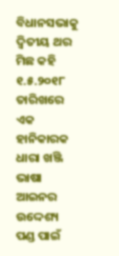ବିଧାନସଭାକୁ ଦ୍ଵିତୀୟ ଥର ମିଛ କହି ୧.୫.୨୦୧୮ ତାରିଖରେ ଏକ ହାନିକାରକ ଧାରା ଖଞ୍ଜି ଭାଷା ଆଇନର ଉଦ୍ଦେଶ୍ୟ ପଣ୍ଡ ପାଇଁ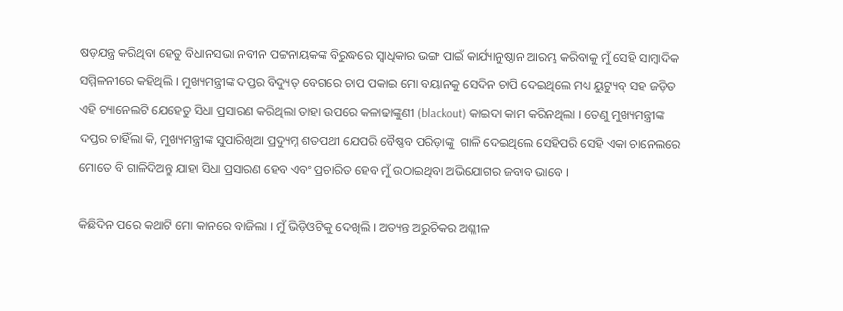ଷଡ଼ଯନ୍ତ୍ର କରିଥିବା ହେତୁ ବିଧାନସଭା ନବୀନ ପଟ୍ଟନାୟକଙ୍କ ବିରୁଦ୍ଧରେ ସ୍ଵାଧିକାର ଭଙ୍ଗ ପାଇଁ କାର୍ଯ୍ୟାନୁଷ୍ଠାନ ଆରମ୍ଭ କରିବାକୁ ମୁଁ ସେହି ସାମ୍ବାଦିକ ସମ୍ମିଳନୀରେ କହିଥିଲି । ମୁଖ୍ୟମନ୍ତ୍ରୀଙ୍କ ଦପ୍ତର ବିଦ୍ୟୁତ୍ ବେଗରେ ଚାପ ପକାଇ ମୋ ବୟାନକୁ ସେଦିନ ଚାପି ଦେଇଥିଲେ ମଧ୍ୟ ୟୁଟ୍ୟୁବ୍ ସହ ଜଡ଼ିତ ଏହି ଚ୍ୟାନେଲଟି ଯେହେତୁ ସିଧା ପ୍ରସାରଣ କରିଥିଲା ତାହା ଉପରେ କଳାଢାଙ୍କୁଣୀ (blackout) କାଇଦା କାମ କରିନଥିଲା । ତେଣୁ ମୁଖ୍ୟମନ୍ତ୍ରୀଙ୍କ ଦପ୍ତର ଚାହିଁଲା କି, ମୁଖ୍ୟମନ୍ତ୍ରୀଙ୍କ ସୁପାରିଖିଆ ପ୍ରଦ୍ୟୁମ୍ନ ଶତପଥୀ ଯେପରି ବୈଷ୍ଣବ ପରିଡ଼ାଙ୍କୁ  ଗାଳି ଦେଇଥିଲେ ସେହିପରି ସେହି ଏକା ଚାନେଲରେ ମୋତେ ବି ଗାଳିଦିଅନ୍ତୁ ଯାହା ସିଧା ପ୍ରସାରଣ ହେବ ଏବଂ ପ୍ରଚାରିତ ହେବ ମୁଁ ଉଠାଇଥିବା ଅଭିଯୋଗର ଜବାବ ଭାବେ ।

କିଛିଦିନ ପରେ କଥାଟି ମୋ କାନରେ ବାଜିଲା । ମୁଁ ଭିଡ଼ିଓଟିକୁ ଦେଖିଲି । ଅତ୍ୟନ୍ତ ଅରୁଚିକର ଅଶ୍ଳୀଳ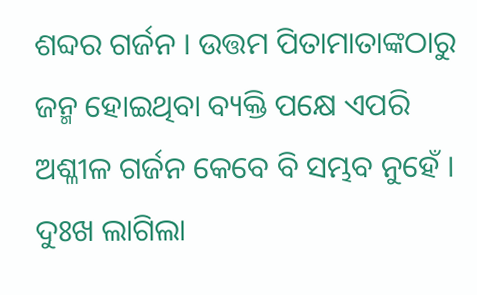ଶବ୍ଦର ଗର୍ଜନ । ଉତ୍ତମ ପିତାମାତାଙ୍କଠାରୁ ଜନ୍ମ ହୋଇଥିବା ବ୍ୟକ୍ତି ପକ୍ଷେ ଏପରି ଅଶ୍ଳୀଳ ଗର୍ଜନ କେବେ ବି ସମ୍ଭବ ନୁହେଁ । ଦୁଃଖ ଲାଗିଲା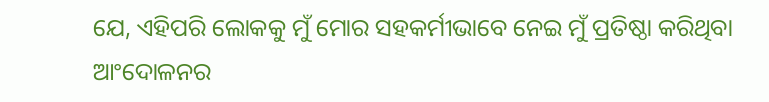ଯେ, ଏହିପରି ଲୋକକୁ ମୁଁ ମୋର ସହକର୍ମୀଭାବେ ନେଇ ମୁଁ ପ୍ରତିଷ୍ଠା କରିଥିବା ଆଂଦୋଳନର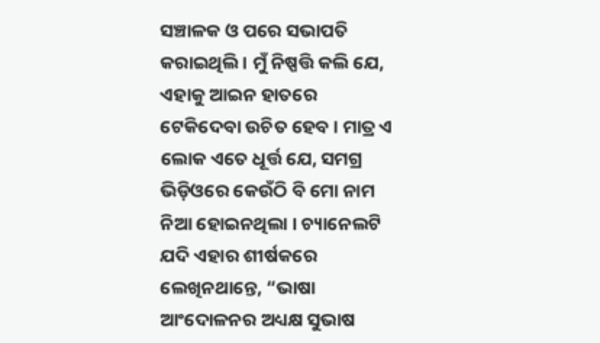ସଞ୍ଚାଳକ ଓ ପରେ ସଭାପତି କରାଇଥିଲି । ମୁଁ ନିଷ୍ପତ୍ତି କଲି ଯେ, ଏହାକୁ ଆଇନ ହାତରେ  ଟେକିଦେବା ଉଚିତ ହେବ । ମାତ୍ର ଏ ଲୋକ ଏତେ ଧୂର୍ତ୍ତ ଯେ, ସମଗ୍ର ଭିଡ଼ିଓରେ କେଉଁଠି ବି ମୋ ନାମ ନିଆ ହୋଇନଥିଲା । ଚ୍ୟାନେଲଟି ଯଦି ଏହାର ଶୀର୍ଷକରେ ଲେଖିନଥାନ୍ତେ, “ଭାଷା ଆଂଦୋଳନର ଅଧ୍ୟକ୍ଷ ସୁଭାଷ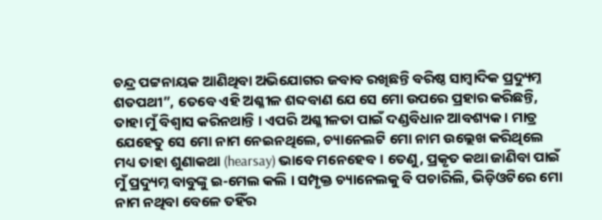ଚନ୍ଦ୍ର ପଟ୍ଟନାୟକ ଆଣିଥିବା ଅଭିଯୋଗର ଜବାବ ରଖିଛନ୍ତି ବରିଷ୍ଠ ସାମ୍ବାଦିକ ପ୍ରଦ୍ୟୁମ୍ନ ଶତପଥୀ”, ତେବେ ଏହି ଅଶ୍ଳୀଳ ଶବ୍ଦବାଣ ଯେ ସେ ମୋ ଉପରେ ପ୍ରହାର କରିଛନ୍ତି, ତାହା ମୁଁ ବିଶ୍ଵାସ କରିନଥାନ୍ତି । ଏପରି ଅଶ୍ଳୀଳତା ପାଇଁ ଦଣ୍ଡବିଧାନ ଆବଶ୍ୟକ । ମାତ୍ର ଯେହେତୁ ସେ ମୋ ନାମ ନେଇନଥିଲେ, ଚ୍ୟାନେଲଟି ମୋ ନାମ ଉଲ୍ଲେଖ କରିଥିଲେ ମଧ୍ୟ ତାହା ଶୁଣାକଥା (hearsay) ଭାବେ ମନେହେବ । ତେଣୁ, ପ୍ରକୃତ କଥା ଜାଣିବା ପାଇଁ ମୁଁ ପ୍ରଦ୍ୟୁମ୍ନ ବାବୁଙ୍କୁ ଇ-ମେଲ କଲି । ସମ୍ପୃକ୍ତ ଚ୍ୟାନେଲକୁ ବି ପଚାରିଲି, ଭିଡ଼ିଓଟିରେ ମୋ ନାମ ନଥିବା ବେଳେ ତହିଁର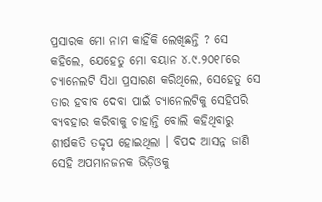ପ୍ରସାରକ ମୋ ନାମ କାହିଁକି ଲେଖିଛନ୍ତି ? ସେ କହିଲେ, ଯେହେତୁ ମୋ ବୟାନ ୪.୯.୨୦୧୮ରେ ଚ୍ୟାନେଲଟି ସିଧା ପ୍ରସାରଣ କରିଥିଲେ, ସେହେତୁ ସେ ତାର ହବାବ ଦେବା ପାଇଁ ଚ୍ୟାନେଲଟିକୁ ସେହିପରି ବ୍ୟବହାର କରିବାକୁ ଚାହାନ୍ତି ବୋଲି କହିଥିବାରୁ ଶୀର୍ଷକତି ତଦ୍ଦୃପ ହୋଇଥିଲା । ବିପଦ ଆସନ୍ନ ଜାଣି ସେହି ଅପମାନଜନକ ଭିଡ଼ିଓକୁ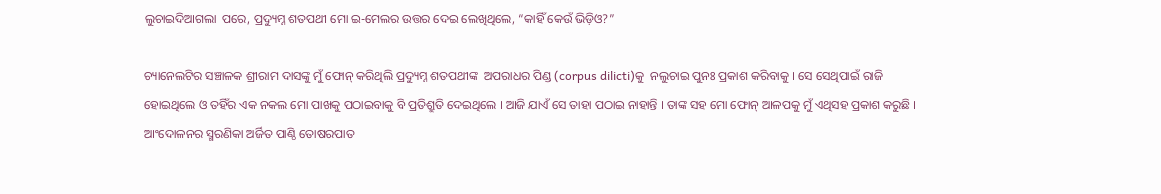ଲୁଚାଇଦିଆଗଲା  ପରେ, ପ୍ରଦ୍ୟୁମ୍ନ ଶତପଥୀ ମୋ ଇ-ମେଲର ଉତ୍ତର ଦେଇ ଲେଖିଥିଲେ, “କାହିଁ କେଉଁ ଭିଡ଼ିଓ?”

ଚ୍ୟାନେଲଟିର ସଞ୍ଚାଳକ ଶ୍ରୀରାମ ଦାସଙ୍କୁ ମୁଁ ଫୋନ୍ କରିଥିଲି ପ୍ରଦ୍ୟୁମ୍ନ ଶତପଥୀଙ୍କ  ଅପରାଧର ପିଣ୍ଡ (corpus dilicti)କୁ  ନଲୁଚାଇ ପୁନଃ ପ୍ରକାଶ କରିବାକୁ । ସେ ସେଥିପାଇଁ ରାଜି ହୋଇଥିଲେ ଓ ତହିଁର ଏକ ନକଲ ମୋ ପାଖକୁ ପଠାଇବାକୁ ବି ପ୍ରତିଶ୍ରୁତି ଦେଇଥିଲେ । ଆଜି ଯାଏଁ ସେ ତାହା ପଠାଇ ନାହାନ୍ତି । ତାଙ୍କ ସହ ମୋ ଫୋନ୍ ଆଳପକୁ ମୁଁ ଏଥିସହ ପ୍ରକାଶ କରୁଛି । ଆଂଦୋଳନର ସ୍ମରଣିକା ଅର୍ଜିତ ପାଣ୍ଠି ତୋଷରପାତ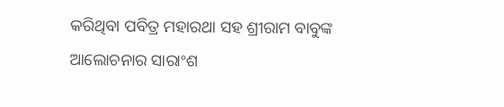କରିଥିବା ପବିତ୍ର ମହାରଥା ସହ ଶ୍ରୀରାମ ବାବୁଙ୍କ ଆଲୋଚନାର ସାରାଂଶ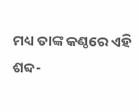ମଧ୍ୟ ତାଙ୍କ କଣ୍ଠରେ ଏହି ଶବ୍ଦ-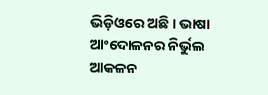ଭିଡ଼ିଓରେ ଅଛି । ଭାଷା ଆଂଦୋଳନର ନିର୍ଭୁଲ ଆକଳନ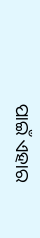ପାଇଁ ଏହାର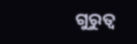ଗୁରୁତ୍ଵ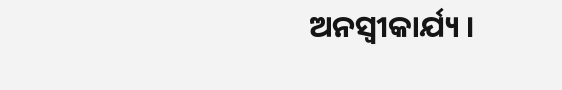ଅନସ୍ଵୀକାର୍ଯ୍ୟ ।